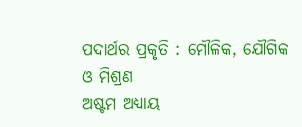ପଦାର୍ଥର ପ୍ରକୃତି : ମୌଳିକ, ଯୌଗିକ ଓ ମିଶ୍ରଣ
ଅଷ୍ଟମ ଅଧ୍ୟାୟ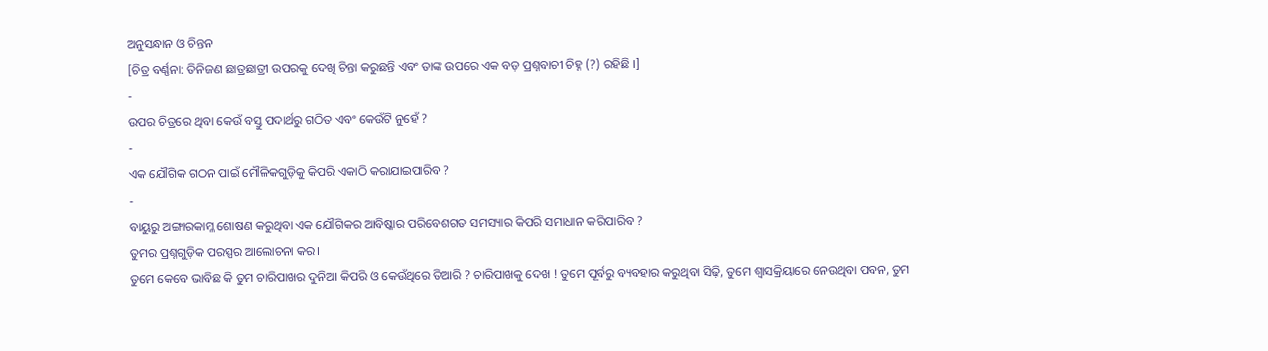ଅନୁସନ୍ଧାନ ଓ ଚିନ୍ତନ
[ଚିତ୍ର ବର୍ଣ୍ଣନା: ତିନିଜଣ ଛାତ୍ରଛାତ୍ରୀ ଉପରକୁ ଦେଖି ଚିନ୍ତା କରୁଛନ୍ତି ଏବଂ ତାଙ୍କ ଉପରେ ଏକ ବଡ଼ ପ୍ରଶ୍ନବାଚୀ ଚିହ୍ନ (?) ରହିଛି ।]
-
ଉପର ଚିତ୍ରରେ ଥିବା କେଉଁ ବସ୍ତୁ ପଦାର୍ଥରୁ ଗଠିତ ଏବଂ କେଉଁଟି ନୁହେଁ ?
-
ଏକ ଯୌଗିକ ଗଠନ ପାଇଁ ମୌଳିକଗୁଡ଼ିକୁ କିପରି ଏକାଠି କରାଯାଇପାରିବ ?
-
ବାୟୁରୁ ଅଙ୍ଗାରକାମ୍ଳ ଶୋଷଣ କରୁଥିବା ଏକ ଯୌଗିକର ଆବିଷ୍କାର ପରିବେଶଗତ ସମସ୍ୟାର କିପରି ସମାଧାନ କରିପାରିବ ?
ତୁମର ପ୍ରଶ୍ନଗୁଡ଼ିକ ପରସ୍ପର ଆଲୋଚନା କର।
ତୁମେ କେବେ ଭାବିଛ କି ତୁମ ଚାରିପାଖର ଦୁନିଆ କିପରି ଓ କେଉଁଥିରେ ତିଆରି ? ଚାରିପାଖକୁ ଦେଖ ! ତୁମେ ପୂର୍ବରୁ ବ୍ୟବହାର କରୁଥିବା ସିଢ଼ି, ତୁମେ ଶ୍ଵାସକ୍ରିୟାରେ ନେଉଥିବା ପବନ, ତୁମ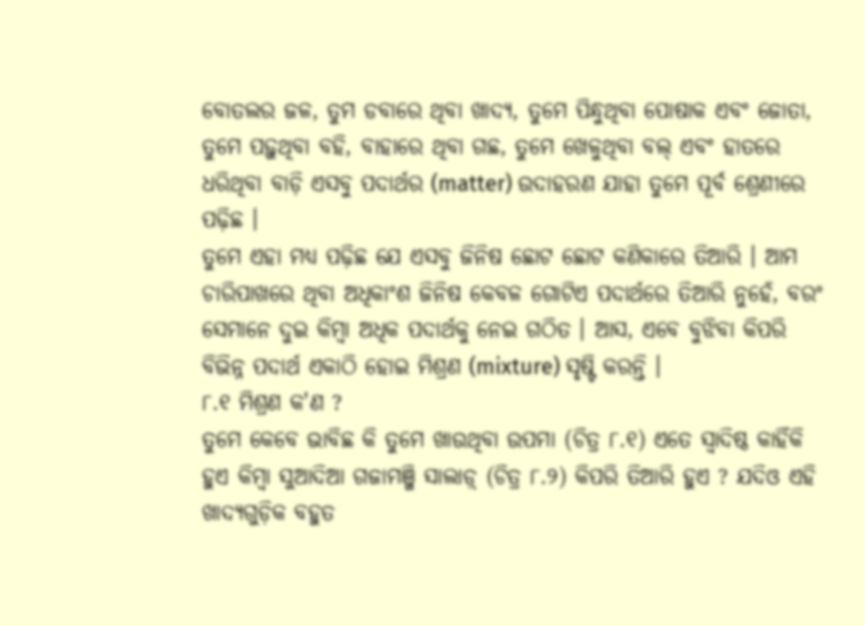ବୋତଲର ଜଳ, ତୁମ ଡବାରେ ଥିବା ଖାଦ୍ୟ, ତୁମେ ପିନ୍ଧୁଥିବା ପୋଷାକ ଏବଂ ଜୋତା, ତୁମେ ପଢ଼ୁଥିବା ବହି, ବାହାରେ ଥିବା ଗଛ, ତୁମେ ଖେଳୁଥିବା ବଲ୍ ଏବଂ ହାତରେ ଧରିଥିବା ବାଡ଼ି ଏସବୁ ପଦାର୍ଥର (matter) ଉଦାହରଣ ଯାହା ତୁମେ ପୂର୍ବ ଶ୍ରେଣୀରେ ପଢ଼ିଛ ।
ତୁମେ ଏହା ମଧ୍ୟ ପଢ଼ିଛ ଯେ ଏସବୁ ଜିନିଷ ଛୋଟ ଛୋଟ କଣିକାରେ ତିଆରି । ଆମ ଚାରିପାଖରେ ଥିବା ଅଧିକାଂଶ ଜିନିଷ କେବଳ ଗୋଟିଏ ପଦାର୍ଥରେ ତିଆରି ନୁହେଁ, ବରଂ ସେମାନେ ଦୁଇ କିମ୍ବା ଅଧିକ ପଦାର୍ଥକୁ ନେଇ ଗଠିତ । ଆସ, ଏବେ ବୁଝିବା କିପରି ବିଭିନ୍ନ ପଦାର୍ଥ ଏକାଠି ହୋଇ ମିଶ୍ରଣ (mixture) ସୃଷ୍ଟି କରନ୍ତି ।
୮.୧ ମିଶ୍ରଣ କ'ଣ ?
ତୁମେ କେବେ ଭାବିଛ କି ତୁମେ ଖାଉଥିବା ଉପମା (ଚିତ୍ର ୮.୧) ଏତେ ସ୍ୱାଦିଷ୍ଠ କାହିଁକି ହୁଏ କିମ୍ବା ସୁଆଦିଆ ଗଜାମଞ୍ଜି ସାଲାଡ଼୍ (ଚିତ୍ର ୮.୨) କିପରି ତିଆରି ହୁଏ ? ଯଦିଓ ଏହି ଖାଦ୍ୟଗୁଡ଼ିକ ବହୁତ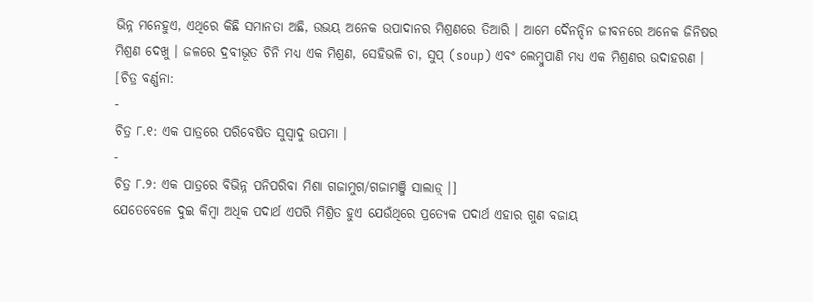ଭିନ୍ନ ମନେହୁଏ, ଏଥିରେ କିଛି ସମାନତା ଅଛି, ଉଭୟ ଅନେକ ଉପାଦାନର ମିଶ୍ରଣରେ ତିଆରି । ଆମେ ଦୈନନ୍ଦିନ ଜୀବନରେ ଅନେକ ଜିନିଷର ମିଶ୍ରଣ ଦେଖୁ । ଜଳରେ ଦ୍ରବୀଭୂତ ଚିନି ମଧ୍ୟ ଏକ ମିଶ୍ରଣ, ସେହିଭଳି ଚା, ସୁପ୍ (soup) ଏବଂ ଲେମ୍ବୁପାଣି ମଧ୍ୟ ଏକ ମିଶ୍ରଣର ଉଦାହରଣ ।
[ଚିତ୍ର ବର୍ଣ୍ଣନା:
-
ଚିତ୍ର ୮.୧: ଏକ ପାତ୍ରରେ ପରିବେଷିତ ସୁସ୍ୱାଦୁ ଉପମା ।
-
ଚିତ୍ର ୮.୨: ଏକ ପାତ୍ରରେ ବିଭିନ୍ନ ପନିପରିବା ମିଶା ଗଜାମୁଗ/ଗଜାମଞ୍ଜି ସାଲାଡ଼୍ ।]
ଯେତେବେଳେ ଦୁଇ କିମ୍ବା ଅଧିକ ପଦାର୍ଥ ଏପରି ମିଶ୍ରିତ ହୁଏ ଯେଉଁଥିରେ ପ୍ରତ୍ୟେକ ପଦାର୍ଥ ଏହାର ଗୁଣ ବଜାୟ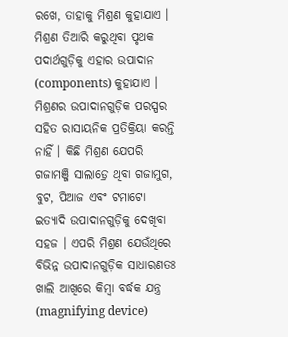ରଖେ, ତାହାକୁ ମିଶ୍ରଣ କୁହାଯାଏ । ମିଶ୍ରଣ ତିଆରି କରୁଥିବା ପୃଥକ ପଦାର୍ଥଗୁଡ଼ିକୁ ଏହାର ଉପାଦାନ (components) କୁହାଯାଏ । ମିଶ୍ରଣର ଉପାଦାନଗୁଡ଼ିକ ପରସ୍ପର ସହିତ ରାସାୟନିକ ପ୍ରତିକ୍ରିୟା କରନ୍ତି ନାହିଁ । କିଛି ମିଶ୍ରଣ ଯେପରି ଗଜାମଞ୍ଜି ସାଲାଡ଼୍ରେ ଥିବା ଗଜାମୁଗ, ବୁଟ, ପିଆଜ ଏବଂ ଟମାଟୋ ଇତ୍ୟାଦି ଉପାଦାନଗୁଡ଼ିକୁ ଦେଖିବା ସହଜ । ଏପରି ମିଶ୍ରଣ ଯେଉଁଥିରେ ବିଭିନ୍ନ ଉପାଦାନଗୁଡ଼ିକ ସାଧାରଣତଃ ଖାଲି ଆଖିରେ କିମ୍ବା ବର୍ଦ୍ଧକ ଯନ୍ତ୍ର (magnifying device)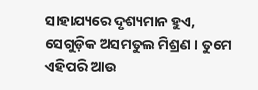ସାହାଯ୍ୟରେ ଦୃଶ୍ୟମାନ ହୁଏ, ସେଗୁଡ଼ିକ ଅସମତୁଲ ମିଶ୍ରଣ । ତୁମେ ଏହିପରି ଆଉ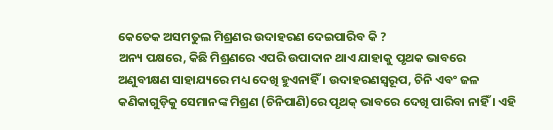କେତେକ ଅସମତୁଲ ମିଶ୍ରଣର ଉଦାହରଣ ଦେଇପାରିବ କି ?
ଅନ୍ୟ ପକ୍ଷରେ, କିଛି ମିଶ୍ରଣରେ ଏପରି ଉପାଦାନ ଥାଏ ଯାହାକୁ ପୃଥକ ଭାବରେ ଅଣୁବୀକ୍ଷଣ ସାହାଯ୍ୟରେ ମଧ୍ୟ ଦେଖି ହୁଏନାହିଁ । ଉଦାହରଣସ୍ୱରୂପ, ଚିନି ଏବଂ ଜଳ କଣିକାଗୁଡ଼ିକୁ ସେମାନଙ୍କ ମିଶ୍ରଣ (ଚିନିପାଣି)ରେ ପୃଥକ୍ ଭାବରେ ଦେଖି ପାରିବା ନାହିଁ । ଏହି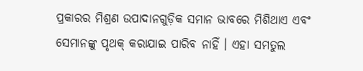ପ୍ରକାରର ମିଶ୍ରଣ ଉପାଦାନଗୁଡ଼ିକ ସମାନ ଭାବରେ ମିଶିଥାଏ ଏବଂ ସେମାନଙ୍କୁ ପୃଥକ୍ କରାଯାଇ ପାରିବ ନାହିଁ । ଏହା ସମତୁଲ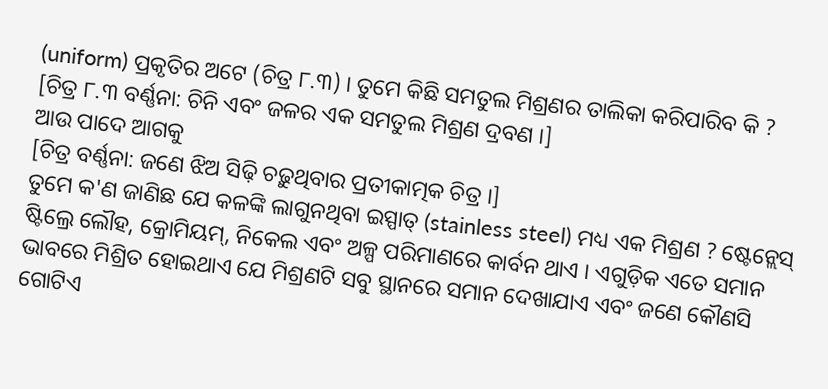(uniform) ପ୍ରକୃତିର ଅଟେ (ଚିତ୍ର ୮.୩) । ତୁମେ କିଛି ସମତୁଲ ମିଶ୍ରଣର ତାଲିକା କରିପାରିବ କି ?
[ଚିତ୍ର ୮.୩ ବର୍ଣ୍ଣନା: ଚିନି ଏବଂ ଜଳର ଏକ ସମତୁଲ ମିଶ୍ରଣ ଦ୍ରବଣ ।]
ଆଉ ପାଦେ ଆଗକୁ
[ଚିତ୍ର ବର୍ଣ୍ଣନା: ଜଣେ ଝିଅ ସିଢ଼ି ଚଢ଼ୁଥିବାର ପ୍ରତୀକାତ୍ମକ ଚିତ୍ର ।]
ତୁମେ କ'ଣ ଜାଣିଛ ଯେ କଳଙ୍କି ଲାଗୁନଥିବା ଇସ୍ପାତ୍ (stainless steel) ମଧ୍ୟ ଏକ ମିଶ୍ରଣ ? ଷ୍ଟେନ୍ଲେସ୍ ଷ୍ଟିଲ୍ରେ ଲୌହ, କ୍ରୋମିୟମ୍, ନିକେଲ ଏବଂ ଅଳ୍ପ ପରିମାଣରେ କାର୍ବନ ଥାଏ । ଏଗୁଡ଼ିକ ଏତେ ସମାନ ଭାବରେ ମିଶ୍ରିତ ହୋଇଥାଏ ଯେ ମିଶ୍ରଣଟି ସବୁ ସ୍ଥାନରେ ସମାନ ଦେଖାଯାଏ ଏବଂ ଜଣେ କୌଣସି ଗୋଟିଏ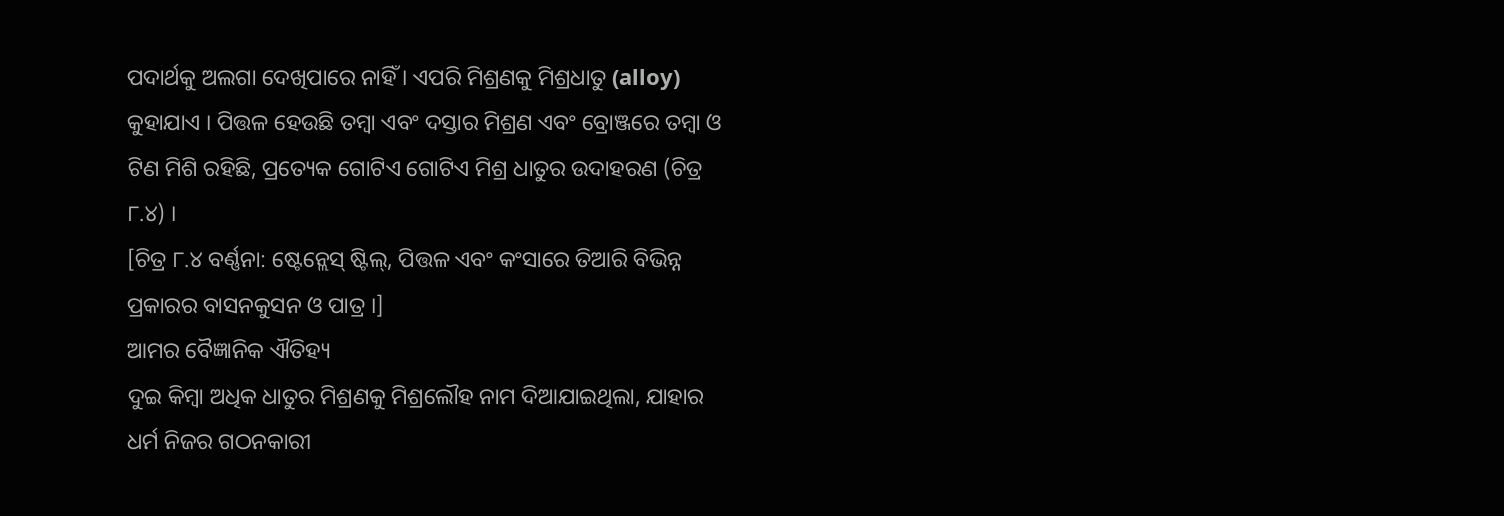ପଦାର୍ଥକୁ ଅଲଗା ଦେଖିପାରେ ନାହିଁ । ଏପରି ମିଶ୍ରଣକୁ ମିଶ୍ରଧାତୁ (alloy) କୁହାଯାଏ । ପିତ୍ତଳ ହେଉଛି ତମ୍ବା ଏବଂ ଦସ୍ତାର ମିଶ୍ରଣ ଏବଂ ବ୍ରୋଞ୍ଜରେ ତମ୍ବା ଓ ଟିଣ ମିଶି ରହିଛି, ପ୍ରତ୍ୟେକ ଗୋଟିଏ ଗୋଟିଏ ମିଶ୍ର ଧାତୁର ଉଦାହରଣ (ଚିତ୍ର ୮.୪) ।
[ଚିତ୍ର ୮.୪ ବର୍ଣ୍ଣନା: ଷ୍ଟେନ୍ଲେସ୍ ଷ୍ଟିଲ୍, ପିତ୍ତଳ ଏବଂ କଂସାରେ ତିଆରି ବିଭିନ୍ନ ପ୍ରକାରର ବାସନକୁସନ ଓ ପାତ୍ର ।]
ଆମର ବୈଜ୍ଞାନିକ ଐତିହ୍ୟ
ଦୁଇ କିମ୍ବା ଅଧିକ ଧାତୁର ମିଶ୍ରଣକୁ ମିଶ୍ରଲୌହ ନାମ ଦିଆଯାଇଥିଲା, ଯାହାର ଧର୍ମ ନିଜର ଗଠନକାରୀ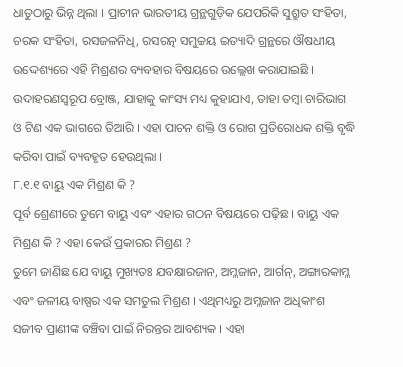ଧାତୁଠାରୁ ଭିନ୍ନ ଥିଲା । ପ୍ରାଚୀନ ଭାରତୀୟ ଗ୍ରନ୍ଥଗୁଡ଼ିକ ଯେପରିକି ସୁଶ୍ରୁତ ସଂହିତା, ଚରକ ସଂହିତା, ରସଜଳନିଧି, ରସରତ୍ନ ସମୁଚ୍ଚୟ ଇତ୍ୟାଦି ଗ୍ରନ୍ଥରେ ଔଷଧୀୟ ଉଦ୍ଦେଶ୍ୟରେ ଏହି ମିଶ୍ରଣର ବ୍ୟବହାର ବିଷୟରେ ଉଲ୍ଲେଖ କରାଯାଇଛି । ଉଦାହରଣସ୍ୱରୂପ ବ୍ରୋଞ୍ଜ, ଯାହାକୁ କାଂସ୍ୟ ମଧ୍ୟ କୁହାଯାଏ, ତାହା ତମ୍ବା ଚାରିଭାଗ ଓ ଟିଣ ଏକ ଭାଗରେ ତିଆରି । ଏହା ପାଚନ ଶକ୍ତି ଓ ରୋଗ ପ୍ରତିରୋଧକ ଶକ୍ତି ବୃଦ୍ଧି କରିବା ପାଇଁ ବ୍ୟବହୃତ ହେଉଥିଲା ।
୮.୧.୧ ବାୟୁ ଏକ ମିଶ୍ରଣ କି ?
ପୂର୍ବ ଶ୍ରେଣୀରେ ତୁମେ ବାୟୁ ଏବଂ ଏହାର ଗଠନ ବିଷୟରେ ପଢ଼ିଛ । ବାୟୁ ଏକ ମିଶ୍ରଣ କି ? ଏହା କେଉଁ ପ୍ରକାରର ମିଶ୍ରଣ ?
ତୁମେ ଜାଣିଛ ଯେ ବାୟୁ ମୁଖ୍ୟତଃ ଯବକ୍ଷାରଜାନ, ଅମ୍ଳଜାନ, ଆର୍ଗନ୍, ଅଙ୍ଗାରକାମ୍ଳ ଏବଂ ଜଳୀୟ ବାଷ୍ପର ଏକ ସମତୁଲ ମିଶ୍ରଣ । ଏଥିମଧ୍ୟରୁ ଅମ୍ଳଜାନ ଅଧିକାଂଶ ସଜୀବ ପ୍ରାଣୀଙ୍କ ବଞ୍ଚିବା ପାଇଁ ନିରନ୍ତର ଆବଶ୍ୟକ । ଏହା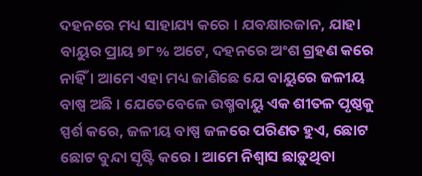ଦହନରେ ମଧ୍ୟ ସାହାଯ୍ୟ କରେ । ଯବକ୍ଷାରଜାନ, ଯାହା ବାୟୁର ପ୍ରାୟ ୭୮% ଅଟେ, ଦହନରେ ଅଂଶ ଗ୍ରହଣ କରେ ନାହିଁ । ଆମେ ଏହା ମଧ୍ୟ ଜାଣିଛେ ଯେ ବାୟୁରେ ଜଳୀୟ ବାଷ୍ପ ଅଛି । ଯେତେବେଳେ ଉଷ୍ମବାୟୁ ଏକ ଶୀତଳ ପୃଷ୍ଠକୁ ସ୍ପର୍ଶ କରେ, ଜଳୀୟ ବାଷ୍ପ ଜଳରେ ପରିଣତ ହୁଏ, ଛୋଟ ଛୋଟ ବୁନ୍ଦା ସୃଷ୍ଟି କରେ । ଆମେ ନିଶ୍ୱାସ ଛାଡ଼ୁଥିବା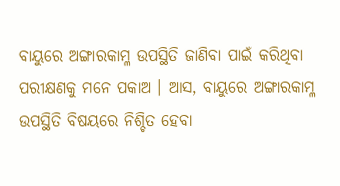ବାୟୁରେ ଅଙ୍ଗାରକାମ୍ଳ ଉପସ୍ଥିତି ଜାଣିବା ପାଇଁ କରିଥିବା ପରୀକ୍ଷଣକୁ ମନେ ପକାଅ । ଆସ, ବାୟୁରେ ଅଙ୍ଗାରକାମ୍ଳ ଉପସ୍ଥିତି ବିଷୟରେ ନିଶ୍ଚିତ ହେବା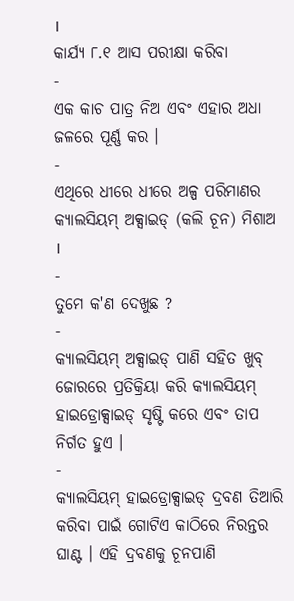।
କାର୍ଯ୍ୟ ୮.୧ ଆସ ପରୀକ୍ଷା କରିବା
-
ଏକ କାଚ ପାତ୍ର ନିଅ ଏବଂ ଏହାର ଅଧା ଜଳରେ ପୂର୍ଣ୍ଣ କର ।
-
ଏଥିରେ ଧୀରେ ଧୀରେ ଅଳ୍ପ ପରିମାଣର କ୍ୟାଲସିୟମ୍ ଅକ୍ସାଇଡ୍ (କଲି ଚୂନ) ମିଶାଅ ।
-
ତୁମେ କ'ଣ ଦେଖୁଛ ?
-
କ୍ୟାଲସିୟମ୍ ଅକ୍ସାଇଡ୍ ପାଣି ସହିତ ଖୁବ୍ ଜୋରରେ ପ୍ରତିକ୍ରିୟା କରି କ୍ୟାଲସିୟମ୍ ହାଇଡ୍ରୋକ୍ସାଇଡ୍ ସୃଷ୍ଟି କରେ ଏବଂ ତାପ ନିର୍ଗତ ହୁଏ ।
-
କ୍ୟାଲସିୟମ୍ ହାଇଡ୍ରୋକ୍ସାଇଡ୍ ଦ୍ରବଣ ତିଆରି କରିବା ପାଇଁ ଗୋଟିଏ କାଠିରେ ନିରନ୍ତର ଘାଣ୍ଟ । ଏହି ଦ୍ରବଣକୁ ଚୂନପାଣି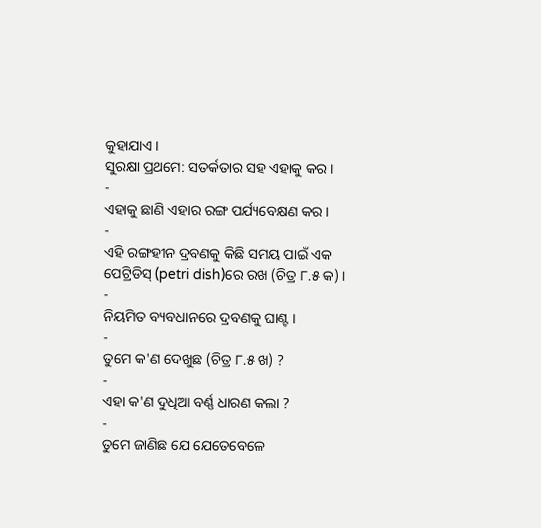କୁହାଯାଏ ।
ସୁରକ୍ଷା ପ୍ରଥମେ: ସତର୍କତାର ସହ ଏହାକୁ କର ।
-
ଏହାକୁ ଛାଣି ଏହାର ରଙ୍ଗ ପର୍ଯ୍ୟବେକ୍ଷଣ କର ।
-
ଏହି ରଙ୍ଗହୀନ ଦ୍ରବଣକୁ କିଛି ସମୟ ପାଇଁ ଏକ ପେଟ୍ରିଡିସ୍ (petri dish)ରେ ରଖ (ଚିତ୍ର ୮.୫ କ) ।
-
ନିୟମିତ ବ୍ୟବଧାନରେ ଦ୍ରବଣକୁ ଘାଣ୍ଟ ।
-
ତୁମେ କ'ଣ ଦେଖୁଛ (ଚିତ୍ର ୮.୫ ଖ) ?
-
ଏହା କ'ଣ ଦୁଧିଆ ବର୍ଣ୍ଣ ଧାରଣ କଲା ?
-
ତୁମେ ଜାଣିଛ ଯେ ଯେତେବେଳେ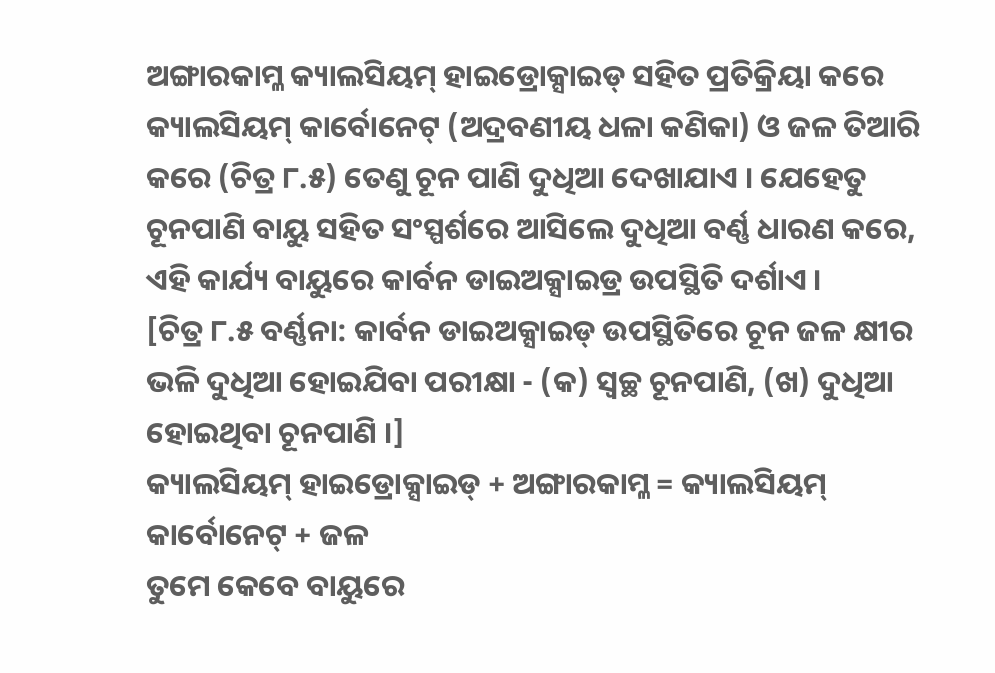ଅଙ୍ଗାରକାମ୍ଳ କ୍ୟାଲସିୟମ୍ ହାଇଡ୍ରୋକ୍ସାଇଡ୍ ସହିତ ପ୍ରତିକ୍ରିୟା କରେ କ୍ୟାଲସିୟମ୍ କାର୍ବୋନେଟ୍ (ଅଦ୍ରବଣୀୟ ଧଳା କଣିକା) ଓ ଜଳ ତିଆରି କରେ (ଚିତ୍ର ୮.୫) ତେଣୁ ଚୂନ ପାଣି ଦୁଧିଆ ଦେଖାଯାଏ । ଯେହେତୁ ଚୂନପାଣି ବାୟୁ ସହିତ ସଂସ୍ପର୍ଶରେ ଆସିଲେ ଦୁଧିଆ ବର୍ଣ୍ଣ ଧାରଣ କରେ, ଏହି କାର୍ଯ୍ୟ ବାୟୁରେ କାର୍ବନ ଡାଇଅକ୍ସାଇଡ୍ର ଉପସ୍ଥିତି ଦର୍ଶାଏ ।
[ଚିତ୍ର ୮.୫ ବର୍ଣ୍ଣନା: କାର୍ବନ ଡାଇଅକ୍ସାଇଡ୍ ଉପସ୍ଥିତିରେ ଚୂନ ଜଳ କ୍ଷୀର ଭଳି ଦୁଧିଆ ହୋଇଯିବା ପରୀକ୍ଷା - (କ) ସ୍ୱଚ୍ଛ ଚୂନପାଣି, (ଖ) ଦୁଧିଆ ହୋଇଥିବା ଚୂନପାଣି ।]
କ୍ୟାଲସିୟମ୍ ହାଇଡ୍ରୋକ୍ସାଇଡ୍ + ଅଙ୍ଗାରକାମ୍ଳ = କ୍ୟାଲସିୟମ୍ କାର୍ବୋନେଟ୍ + ଜଳ
ତୁମେ କେବେ ବାୟୁରେ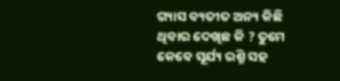ଗ୍ୟାସ ବ୍ୟତୀତ ଅନ୍ୟ କିଛି ଥିବାର ଦେଖିଛ କି ? ତୁମେ କେବେ ସୂର୍ଯ୍ୟ ରଶ୍ମି ସହ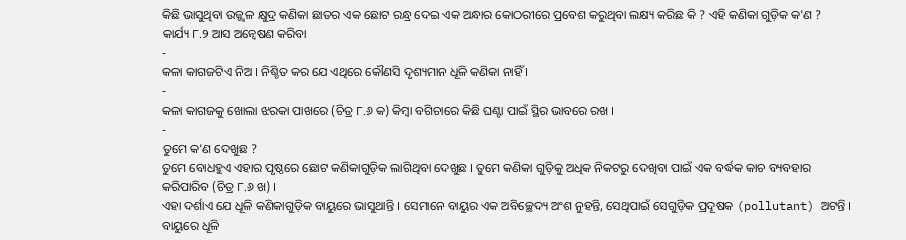କିଛି ଭାସୁଥିବା ଉଜ୍ଜ୍ୱଳ କ୍ଷୁଦ୍ର କଣିକା ଛାତର ଏକ ଛୋଟ ରନ୍ଧ୍ର ଦେଇ ଏକ ଅନ୍ଧାର କୋଠରୀରେ ପ୍ରବେଶ କରୁଥିବା ଲକ୍ଷ୍ୟ କରିଛ କି ? ଏହି କଣିକା ଗୁଡ଼ିକ କ'ଣ ?
କାର୍ଯ୍ୟ ୮.୨ ଆସ ଅନ୍ୱେଷଣ କରିବା
-
କଳା କାଗଜଟିଏ ନିଅ । ନିଶ୍ଚିତ କର ଯେ ଏଥିରେ କୌଣସି ଦୃଶ୍ୟମାନ ଧୂଳି କଣିକା ନାହିଁ ।
-
କଳା କାଗଜକୁ ଖୋଲା ଝରକା ପାଖରେ (ଚିତ୍ର ୮.୬ କ) କିମ୍ବା ବଗିଚାରେ କିଛି ଘଣ୍ଟା ପାଇଁ ସ୍ଥିର ଭାବରେ ରଖ ।
-
ତୁମେ କ'ଣ ଦେଖୁଛ ?
ତୁମେ ବୋଧହୁଏ ଏହାର ପୃଷ୍ଠରେ ଛୋଟ କଣିକାଗୁଡ଼ିକ ଲାଗିଥିବା ଦେଖୁଛ । ତୁମେ କଣିକା ଗୁଡ଼ିକୁ ଅଧିକ ନିକଟରୁ ଦେଖିବା ପାଇଁ ଏକ ବର୍ଦ୍ଧକ କାଚ ବ୍ୟବହାର କରିପାରିବ (ଚିତ୍ର ୮.୬ ଖ) ।
ଏହା ଦର୍ଶାଏ ଯେ ଧୂଳି କଣିକାଗୁଡ଼ିକ ବାୟୁରେ ଭାସୁଥାନ୍ତି । ସେମାନେ ବାୟୁର ଏକ ଅବିଚ୍ଛେଦ୍ୟ ଅଂଶ ନୁହନ୍ତି, ସେଥିପାଇଁ ସେଗୁଡ଼ିକ ପ୍ରଦୂଷକ (pollutant) ଅଟନ୍ତି । ବାୟୁରେ ଧୂଳି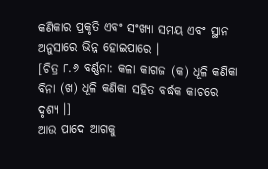କଣିକାର ପ୍ରକୃତି ଏବଂ ସଂଖ୍ୟା ସମୟ ଏବଂ ସ୍ଥାନ ଅନୁସାରେ ଭିନ୍ନ ହୋଇପାରେ ।
[ଚିତ୍ର ୮.୬ ବର୍ଣ୍ଣନା: କଳା କାଗଜ (କ) ଧୂଳି କଣିକା ବିନା (ଖ) ଧୂଳି କଣିକା ସହିତ ବର୍ଦ୍ଧକ କାଚରେ ଦୃଶ୍ୟ ।]
ଆଉ ପାଦେ ଆଗକୁ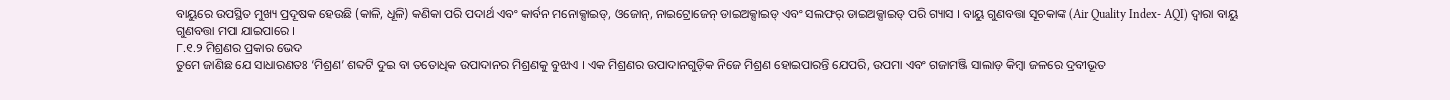ବାୟୁରେ ଉପସ୍ଥିତ ମୁଖ୍ୟ ପ୍ରଦୂଷକ ହେଉଛି (କାଳି, ଧୂଳି) କଣିକା ପରି ପଦାର୍ଥ ଏବଂ କାର୍ବନ ମନୋକ୍ସାଇଡ୍, ଓଜୋନ୍, ନାଇଟ୍ରୋଜେନ୍ ଡାଇଅକ୍ସାଇଡ୍ ଏବଂ ସଲଫର୍ ଡାଇଅକ୍ସାଇଡ୍ ପରି ଗ୍ୟାସ । ବାୟୁ ଗୁଣବତ୍ତା ସୂଚକାଙ୍କ (Air Quality Index- AQI) ଦ୍ୱାରା ବାୟୁ ଗୁଣବତ୍ତା ମପା ଯାଇପାରେ ।
୮.୧.୨ ମିଶ୍ରଣର ପ୍ରକାର ଭେଦ
ତୁମେ ଜାଣିଛ ଯେ ସାଧାରଣତଃ ‘ମିଶ୍ରଣ’ ଶବ୍ଦଟି ଦୁଇ ବା ତତୋଧିକ ଉପାଦାନର ମିଶ୍ରଣକୁ ବୁଝାଏ । ଏକ ମିଶ୍ରଣର ଉପାଦାନଗୁଡ଼ିକ ନିଜେ ମିଶ୍ରଣ ହୋଇପାରନ୍ତି ଯେପରି, ଉପମା ଏବଂ ଗଜାମଞ୍ଜି ସାଲାଡ଼ କିମ୍ବା ଜଳରେ ଦ୍ରବୀଭୂତ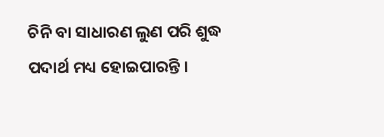ଚିନି ବା ସାଧାରଣ ଲୁଣ ପରି ଶୁଦ୍ଧ ପଦାର୍ଥ ମଧ୍ୟ ହୋଇପାରନ୍ତି ।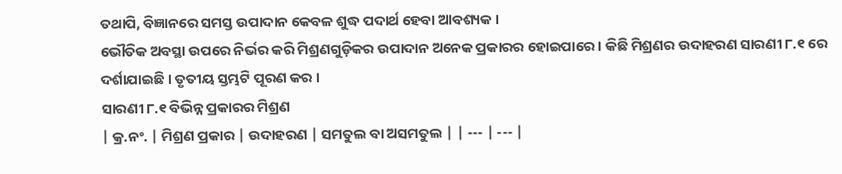ତଥାପି, ବିଜ୍ଞାନରେ ସମସ୍ତ ଉପାଦାନ କେବଳ ଶୁଦ୍ଧ ପଦାର୍ଥ ହେବା ଆବଶ୍ୟକ ।
ଭୌତିକ ଅବସ୍ଥା ଉପରେ ନିର୍ଭର କରି ମିଶ୍ରଣଗୁଡ଼ିକର ଉପାଦାନ ଅନେକ ପ୍ରକାରର ହୋଇପାରେ । କିଛି ମିଶ୍ରଣର ଉଦାହରଣ ସାରଣୀ ୮.୧ ରେ ଦର୍ଶାଯାଇଛି । ତୃତୀୟ ସ୍ତମ୍ଭଟି ପୂରଣ କର ।
ସାରଣୀ ୮.୧ ବିଭିନ୍ନ ପ୍ରକାରର ମିଶ୍ରଣ
| କ୍ର.ନଂ. | ମିଶ୍ରଣ ପ୍ରକାର | ଉଦାହରଣ | ସମତୁଲ ବା ଅସମତୁଲ | | --- | --- |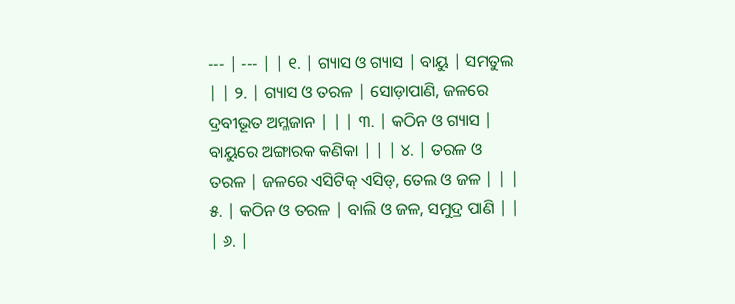--- | --- | | ୧. | ଗ୍ୟାସ ଓ ଗ୍ୟାସ | ବାୟୁ | ସମତୁଲ | | ୨. | ଗ୍ୟାସ ଓ ତରଳ | ସୋଡ଼ାପାଣି, ଜଳରେ ଦ୍ରବୀଭୂତ ଅମ୍ଳଜାନ | | | ୩. | କଠିନ ଓ ଗ୍ୟାସ | ବାୟୁରେ ଅଙ୍ଗାରକ କଣିକା | | | ୪. | ତରଳ ଓ ତରଳ | ଜଳରେ ଏସିଟିକ୍ ଏସିଡ୍, ତେଲ ଓ ଜଳ | | | ୫. | କଠିନ ଓ ତରଳ | ବାଲି ଓ ଜଳ, ସମୁଦ୍ର ପାଣି | | | ୬. |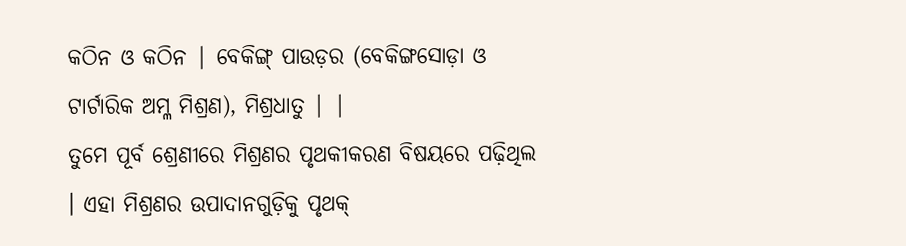କଠିନ ଓ କଠିନ | ବେକିଙ୍ଗ୍ ପାଉଡ଼ର (ବେକିଙ୍ଗସୋଡ଼ା ଓ ଟାର୍ଟାରିକ ଅମ୍ଳ ମିଶ୍ରଣ), ମିଶ୍ରଧାତୁ | |
ତୁମେ ପୂର୍ବ ଶ୍ରେଣୀରେ ମିଶ୍ରଣର ପୃଥକୀକରଣ ବିଷୟରେ ପଢ଼ିଥିଲ । ଏହା ମିଶ୍ରଣର ଉପାଦାନଗୁଡ଼ିକୁ ପୃଥକ୍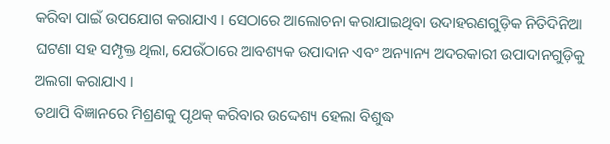କରିବା ପାଇଁ ଉପଯୋଗ କରାଯାଏ । ସେଠାରେ ଆଲୋଚନା କରାଯାଇଥିବା ଉଦାହରଣଗୁଡ଼ିକ ନିତିଦିନିଆ ଘଟଣା ସହ ସମ୍ପୃକ୍ତ ଥିଲା, ଯେଉଁଠାରେ ଆବଶ୍ୟକ ଉପାଦାନ ଏବଂ ଅନ୍ୟାନ୍ୟ ଅଦରକାରୀ ଉପାଦାନଗୁଡ଼ିକୁ ଅଲଗା କରାଯାଏ ।
ତଥାପି ବିଜ୍ଞାନରେ ମିଶ୍ରଣକୁ ପୃଥକ୍ କରିବାର ଉଦ୍ଦେଶ୍ୟ ହେଲା ବିଶୁଦ୍ଧ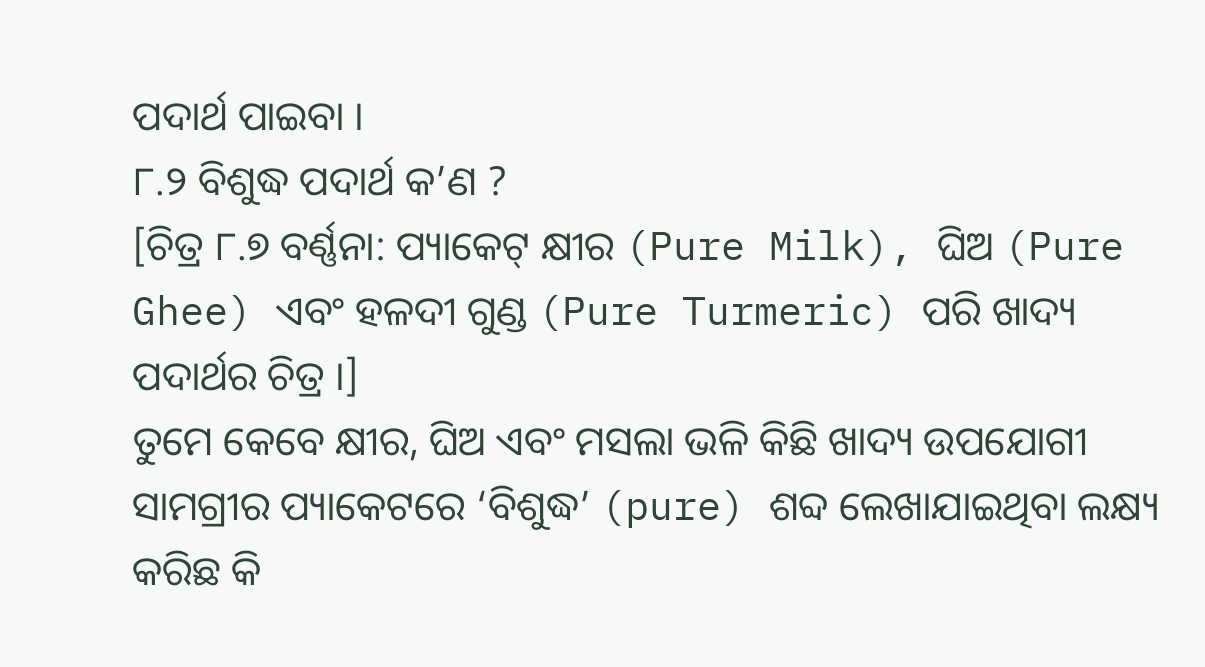ପଦାର୍ଥ ପାଇବା ।
୮.୨ ବିଶୁଦ୍ଧ ପଦାର୍ଥ କ’ଣ ?
[ଚିତ୍ର ୮.୭ ବର୍ଣ୍ଣନା: ପ୍ୟାକେଟ୍ କ୍ଷୀର (Pure Milk), ଘିଅ (Pure Ghee) ଏବଂ ହଳଦୀ ଗୁଣ୍ଡ (Pure Turmeric) ପରି ଖାଦ୍ୟ ପଦାର୍ଥର ଚିତ୍ର ।]
ତୁମେ କେବେ କ୍ଷୀର, ଘିଅ ଏବଂ ମସଲା ଭଳି କିଛି ଖାଦ୍ୟ ଉପଯୋଗୀ ସାମଗ୍ରୀର ପ୍ୟାକେଟରେ ‘ବିଶୁଦ୍ଧ’ (pure) ଶବ୍ଦ ଲେଖାଯାଇଥିବା ଲକ୍ଷ୍ୟ କରିଛ କି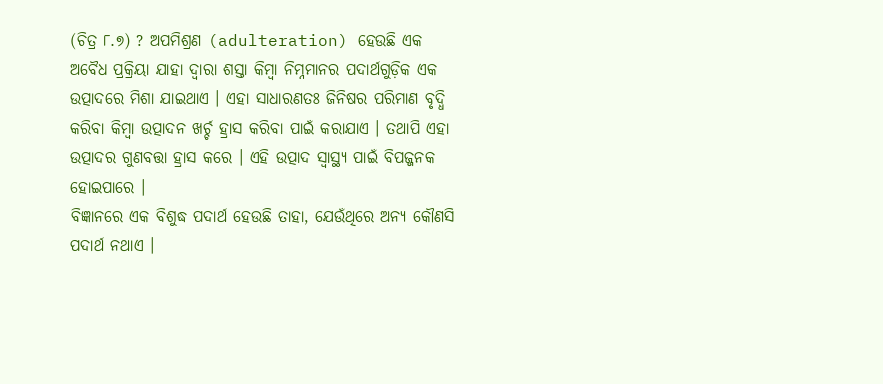(ଚିତ୍ର ୮.୭) ? ଅପମିଶ୍ରଣ (adulteration) ହେଉଛି ଏକ ଅବୈଧ ପ୍ରକ୍ରିୟା ଯାହା ଦ୍ୱାରା ଶସ୍ତା କିମ୍ବା ନିମ୍ନମାନର ପଦାର୍ଥଗୁଡ଼ିକ ଏକ ଉତ୍ପାଦରେ ମିଶା ଯାଇଥାଏ । ଏହା ସାଧାରଣତଃ ଜିନିଷର ପରିମାଣ ବୃଦ୍ଧି କରିବା କିମ୍ବା ଉତ୍ପାଦନ ଖର୍ଚ୍ଚ ହ୍ରାସ କରିବା ପାଇଁ କରାଯାଏ । ତଥାପି ଏହା ଉତ୍ପାଦର ଗୁଣବତ୍ତା ହ୍ରାସ କରେ । ଏହି ଉତ୍ପାଦ ସ୍ୱାସ୍ଥ୍ୟ ପାଇଁ ବିପଜ୍ଜନକ ହୋଇପାରେ ।
ବିଜ୍ଞାନରେ ଏକ ବିଶୁଦ୍ଧ ପଦାର୍ଥ ହେଉଛି ତାହା, ଯେଉଁଥିରେ ଅନ୍ୟ କୌଣସି ପଦାର୍ଥ ନଥାଏ ।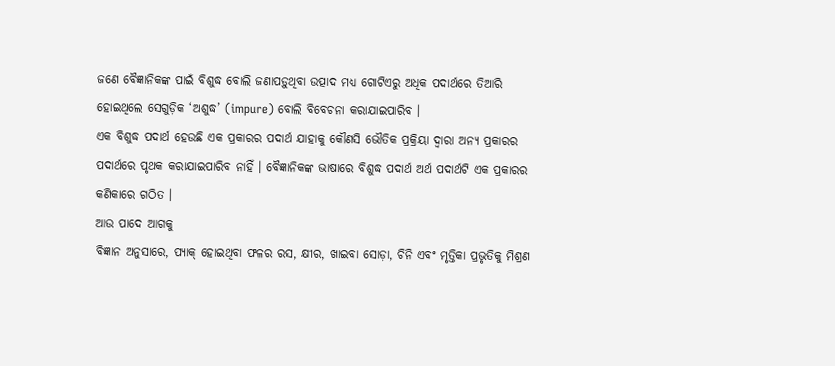ଜଣେ ବୈଜ୍ଞାନିକଙ୍କ ପାଇଁ ବିଶୁଦ୍ଧ ବୋଲି ଜଣାପଡ଼ୁଥିବା ଉତ୍ପାଦ ମଧ୍ୟ ଗୋଟିଏରୁ ଅଧିକ ପଦାର୍ଥରେ ତିଆରି ହୋଇଥିଲେ ସେଗୁଡ଼ିକ ‘ଅଶୁଦ୍ଧ’ (impure) ବୋଲି ବିବେଚନା କରାଯାଇପାରିବ ।
ଏକ ବିଶୁଦ୍ଧ ପଦାର୍ଥ ହେଉଛି ଏକ ପ୍ରକାରର ପଦାର୍ଥ ଯାହାକୁ କୌଣସି ଭୌତିକ ପ୍ରକ୍ରିୟା ଦ୍ୱାରା ଅନ୍ୟ ପ୍ରକାରର ପଦାର୍ଥରେ ପୃଥକ କରାଯାଇପାରିବ ନାହିଁ । ବୈଜ୍ଞାନିକଙ୍କ ଭାଷାରେ ବିଶୁଦ୍ଧ ପଦାର୍ଥ ଅର୍ଥ ପଦାର୍ଥଟି ଏକ ପ୍ରକାରର କଣିକାରେ ଗଠିତ ।
ଆଉ ପାଦେ ଆଗକୁ
ବିଜ୍ଞାନ ଅନୁସାରେ, ପ୍ୟାକ୍ ହୋଇଥିବା ଫଳର ରସ, କ୍ଷୀର, ଖାଇବା ସୋଡ଼ା, ଚିନି ଏବଂ ମୃତ୍ତିକା ପ୍ରଭୃତିକୁ ମିଶ୍ରଣ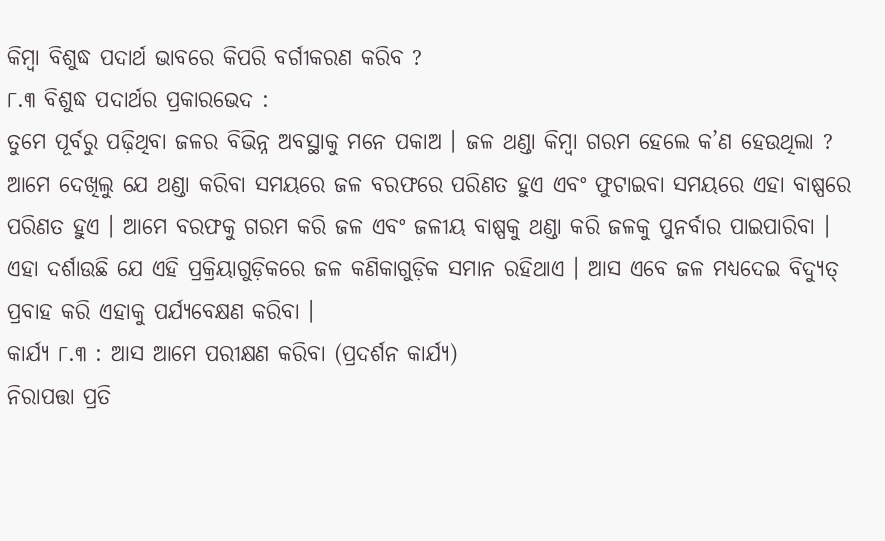କିମ୍ବା ବିଶୁଦ୍ଧ ପଦାର୍ଥ ଭାବରେ କିପରି ବର୍ଗୀକରଣ କରିବ ?
୮.୩ ବିଶୁଦ୍ଧ ପଦାର୍ଥର ପ୍ରକାରଭେଦ :
ତୁମେ ପୂର୍ବରୁ ପଢ଼ିଥିବା ଜଳର ବିଭିନ୍ନ ଅବସ୍ଥାକୁ ମନେ ପକାଅ । ଜଳ ଥଣ୍ଡା କିମ୍ବା ଗରମ ହେଲେ କ’ଣ ହେଉଥିଲା ? ଆମେ ଦେଖିଲୁ ଯେ ଥଣ୍ଡା କରିବା ସମୟରେ ଜଳ ବରଫରେ ପରିଣତ ହୁଏ ଏବଂ ଫୁଟାଇବା ସମୟରେ ଏହା ବାଷ୍ପରେ ପରିଣତ ହୁଏ । ଆମେ ବରଫକୁ ଗରମ କରି ଜଳ ଏବଂ ଜଳୀୟ ବାଷ୍ପକୁ ଥଣ୍ଡା କରି ଜଳକୁ ପୁନର୍ବାର ପାଇପାରିବା । ଏହା ଦର୍ଶାଉଛି ଯେ ଏହି ପ୍ରକ୍ରିୟାଗୁଡ଼ିକରେ ଜଳ କଣିକାଗୁଡ଼ିକ ସମାନ ରହିଥାଏ । ଆସ ଏବେ ଜଳ ମଧ୍ୟଦେଇ ବିଦ୍ୟୁତ୍ ପ୍ରବାହ କରି ଏହାକୁ ପର୍ଯ୍ୟବେକ୍ଷଣ କରିବା ।
କାର୍ଯ୍ୟ ୮.୩ : ଆସ ଆମେ ପରୀକ୍ଷଣ କରିବା (ପ୍ରଦର୍ଶନ କାର୍ଯ୍ୟ)
ନିରାପତ୍ତା ପ୍ରତି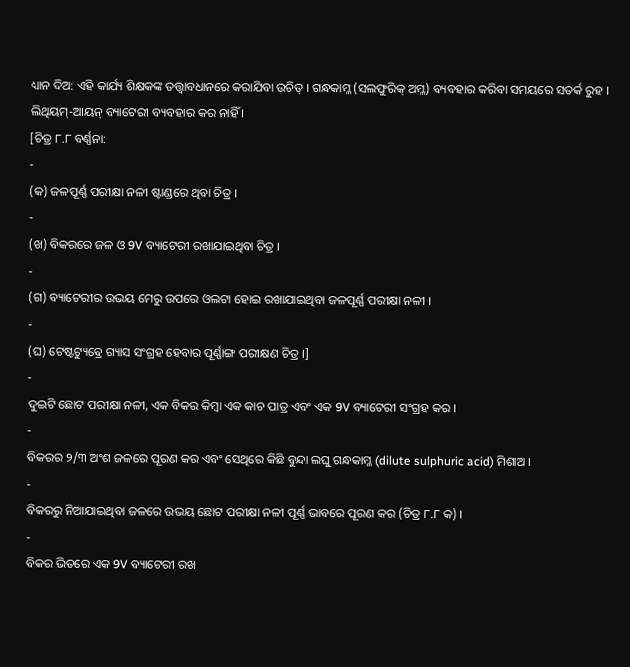ଧ୍ୟାନ ଦିଅ: ଏହି କାର୍ଯ୍ୟ ଶିକ୍ଷକଙ୍କ ତତ୍ତ୍ୱାବଧାନରେ କରାଯିବା ଉଚିତ୍ । ଗନ୍ଧକାମ୍ଳ (ସଲଫୁରିକ୍ ଅମ୍ଳ) ବ୍ୟବହାର କରିବା ସମୟରେ ସତର୍କ ରୁହ । ଲିଥିୟମ୍-ଆୟନ୍ ବ୍ୟାଟେରୀ ବ୍ୟବହାର କର ନାହିଁ ।
[ଚିତ୍ର ୮.୮ ବର୍ଣ୍ଣନା:
-
(କ) ଜଳପୂର୍ଣ୍ଣ ପରୀକ୍ଷା ନଳୀ ଷ୍ଟାଣ୍ଡରେ ଥିବା ଚିତ୍ର ।
-
(ଖ) ବିକରରେ ଜଳ ଓ 9V ବ୍ୟାଟେରୀ ରଖାଯାଇଥିବା ଚିତ୍ର ।
-
(ଗ) ବ୍ୟାଟେରୀର ଉଭୟ ମେରୁ ଉପରେ ଓଲଟା ହୋଇ ରଖାଯାଇଥିବା ଜଳପୂର୍ଣ୍ଣ ପରୀକ୍ଷା ନଳୀ ।
-
(ଘ) ଟେଷ୍ଟଟ୍ୟୁବ୍ରେ ଗ୍ୟାସ ସଂଗ୍ରହ ହେବାର ପୂର୍ଣ୍ଣାଙ୍ଗ ପରୀକ୍ଷଣ ଚିତ୍ର ।]
-
ଦୁଇଟି ଛୋଟ ପରୀକ୍ଷା ନଳୀ, ଏକ ବିକର କିମ୍ବା ଏକ କାଚ ପାତ୍ର ଏବଂ ଏକ 9V ବ୍ୟାଟେରୀ ସଂଗ୍ରହ କର ।
-
ବିକରର ୨/୩ ଅଂଶ ଜଳରେ ପୂରଣ କର ଏବଂ ସେଥିରେ କିଛି ବୁନ୍ଦା ଲଘୁ ଗନ୍ଧକାମ୍ଳ (dilute sulphuric acid) ମିଶାଅ ।
-
ବିକରରୁ ନିଆଯାଇଥିବା ଜଳରେ ଉଭୟ ଛୋଟ ପରୀକ୍ଷା ନଳୀ ପୂର୍ଣ୍ଣ ଭାବରେ ପୂରଣ କର (ଚିତ୍ର ୮.୮ କ) ।
-
ବିକର ଭିତରେ ଏକ 9V ବ୍ୟାଟେରୀ ରଖ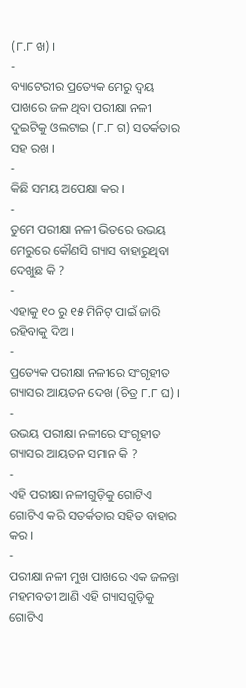(୮.୮ ଖ) ।
-
ବ୍ୟାଟେରୀର ପ୍ରତ୍ୟେକ ମେରୁ ଦ୍ୱୟ ପାଖରେ ଜଳ ଥିବା ପରୀକ୍ଷା ନଳୀ ଦୁଇଟିକୁ ଓଲଟାଇ (୮.୮ ଗ) ସତର୍କତାର ସହ ରଖ ।
-
କିଛି ସମୟ ଅପେକ୍ଷା କର ।
-
ତୁମେ ପରୀକ୍ଷା ନଳୀ ଭିତରେ ଉଭୟ ମେରୁରେ କୌଣସି ଗ୍ୟାସ ବାହାରୁଥିବା ଦେଖୁଛ କି ?
-
ଏହାକୁ ୧୦ ରୁ ୧୫ ମିନିଟ୍ ପାଇଁ ଜାରି ରହିବାକୁ ଦିଅ ।
-
ପ୍ରତ୍ୟେକ ପରୀକ୍ଷା ନଳୀରେ ସଂଗୃହୀତ ଗ୍ୟାସର ଆୟତନ ଦେଖ (ଚିତ୍ର ୮.୮ ଘ) ।
-
ଉଭୟ ପରୀକ୍ଷା ନଳୀରେ ସଂଗୃହୀତ ଗ୍ୟାସର ଆୟତନ ସମାନ କି ?
-
ଏହି ପରୀକ୍ଷା ନଳୀଗୁଡ଼ିକୁ ଗୋଟିଏ ଗୋଟିଏ କରି ସତର୍କତାର ସହିତ ବାହାର କର ।
-
ପରୀକ୍ଷା ନଳୀ ମୁଖ ପାଖରେ ଏକ ଜଳନ୍ତା ମହମବତୀ ଆଣି ଏହି ଗ୍ୟାସଗୁଡ଼ିକୁ ଗୋଟିଏ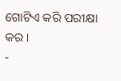ଗୋଟିଏ କରି ପରୀକ୍ଷା କର ।
-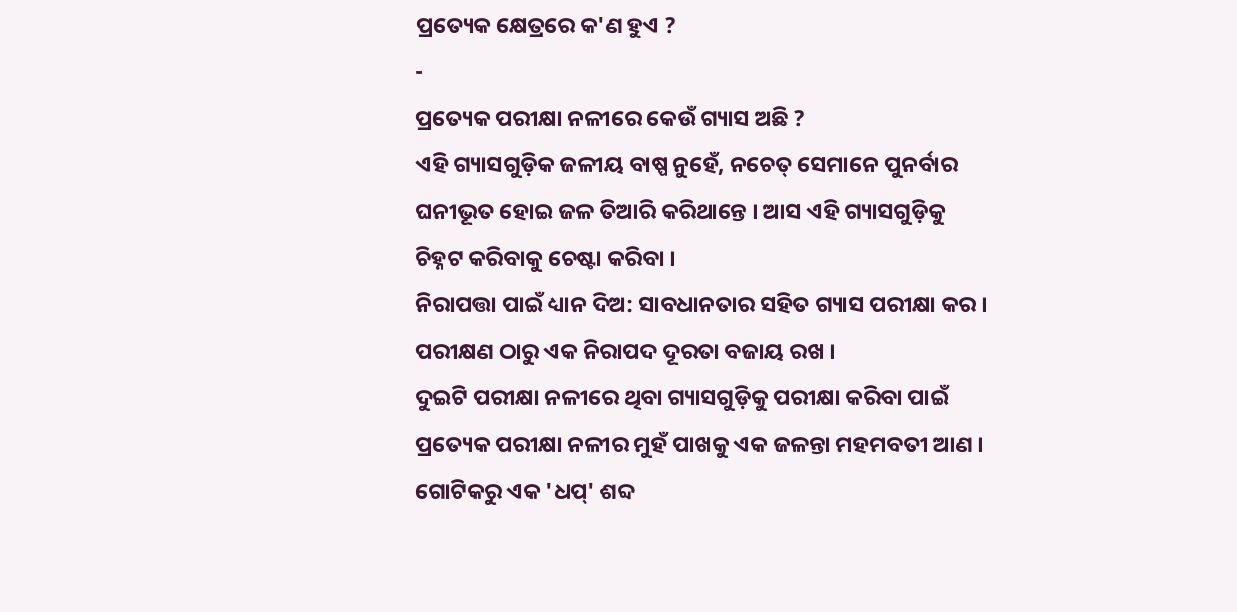ପ୍ରତ୍ୟେକ କ୍ଷେତ୍ରରେ କ'ଣ ହୁଏ ?
-
ପ୍ରତ୍ୟେକ ପରୀକ୍ଷା ନଳୀରେ କେଉଁ ଗ୍ୟାସ ଅଛି ?
ଏହି ଗ୍ୟାସଗୁଡ଼ିକ ଜଳୀୟ ବାଷ୍ପ ନୁହେଁ, ନଚେତ୍ ସେମାନେ ପୁନର୍ବାର ଘନୀଭୂତ ହୋଇ ଜଳ ତିଆରି କରିଥାନ୍ତେ । ଆସ ଏହି ଗ୍ୟାସଗୁଡ଼ିକୁ ଚିହ୍ନଟ କରିବାକୁ ଚେଷ୍ଟା କରିବା ।
ନିରାପତ୍ତା ପାଇଁ ଧ୍ୟାନ ଦିଅ: ସାବଧାନତାର ସହିତ ଗ୍ୟାସ ପରୀକ୍ଷା କର । ପରୀକ୍ଷଣ ଠାରୁ ଏକ ନିରାପଦ ଦୂରତା ବଜାୟ ରଖ ।
ଦୁଇଟି ପରୀକ୍ଷା ନଳୀରେ ଥିବା ଗ୍ୟାସଗୁଡ଼ିକୁ ପରୀକ୍ଷା କରିବା ପାଇଁ ପ୍ରତ୍ୟେକ ପରୀକ୍ଷା ନଳୀର ମୁହଁ ପାଖକୁ ଏକ ଜଳନ୍ତା ମହମବତୀ ଆଣ । ଗୋଟିକରୁ ଏକ 'ଧପ୍' ଶବ୍ଦ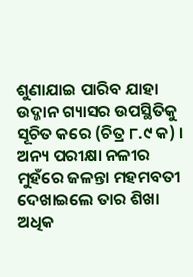ଶୁଣାଯାଇ ପାରିବ ଯାହା ଉଦ୍ଜାନ ଗ୍ୟାସର ଉପସ୍ଥିତିକୁ ସୂଚିତ କରେ (ଚିତ୍ର ୮.୯ କ) । ଅନ୍ୟ ପରୀକ୍ଷା ନଳୀର ମୁହଁରେ ଜଳନ୍ତା ମହମବତୀ ଦେଖାଇଲେ ତାର ଶିଖା ଅଧିକ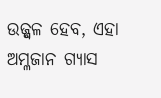ଉଜ୍ଜ୍ୱଳ ହେବ, ଏହା ଅମ୍ଳଜାନ ଗ୍ୟାସ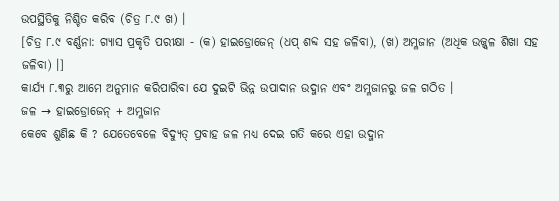ଉପସ୍ଥିତିକୁ ନିଶ୍ଚିତ କରିବ (ଚିତ୍ର ୮.୯ ଖ) ।
[ଚିତ୍ର ୮.୯ ବର୍ଣ୍ଣନା: ଗ୍ୟାସ ପ୍ରକୃତି ପରୀକ୍ଷା - (କ) ହାଇଡ୍ରୋଜେନ୍ (ଧପ୍ ଶବ୍ଦ ସହ ଜଳିବା), (ଖ) ଅମ୍ଳଜାନ (ଅଧିକ ଉଜ୍ଜ୍ୱଳ ଶିଖା ସହ ଜଳିବା) ।]
କାର୍ଯ୍ୟ ୮.୩ରୁ ଆମେ ଅନୁମାନ କରିପାରିବା ଯେ ଦୁଇଟି ଭିନ୍ନ ଉପାଦାନ ଉଦ୍ଜାନ ଏବଂ ଅମ୍ଳଜାନରୁ ଜଳ ଗଠିତ ।
ଜଳ → ହାଇଡ୍ରୋଜେନ୍ + ଅମ୍ଳଜାନ
କେବେ ଶୁଣିଛ କି ? ଯେତେବେଳେ ବିଦ୍ୟୁତ୍ ପ୍ରବାହ ଜଳ ମଧ୍ୟ ଦେଇ ଗତି କରେ ଏହା ଉଦ୍ଜାନ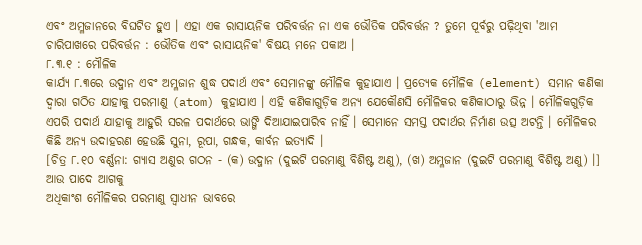ଏବଂ ଅମ୍ଳଜାନରେ ବିଘଟିତ ହୁଏ । ଏହା ଏକ ରାସାୟନିକ ପରିବର୍ତ୍ତନ ନା ଏକ ଭୌତିକ ପରିବର୍ତ୍ତନ ? ତୁମେ ପୂର୍ବରୁ ପଢ଼ିଥିବା 'ଆମ ଚାରିପାଖରେ ପରିବର୍ତ୍ତନ : ଭୌତିକ ଏବଂ ରାସାୟନିକ' ବିଷୟ ମନେ ପକାଅ ।
୮.୩.୧ : ମୌଳିକ
କାର୍ଯ୍ୟ ୮.୩ରେ ଉଦ୍ଜାନ ଏବଂ ଅମ୍ଳଜାନ ଶୁଦ୍ଧ ପଦାର୍ଥ ଏବଂ ସେମାନଙ୍କୁ ମୌଳିକ କୁହାଯାଏ । ପ୍ରତ୍ୟେକ ମୌଳିକ (element) ସମାନ କଣିକା ଦ୍ୱାରା ଗଠିତ ଯାହାକୁ ପରମାଣୁ (atom) କୁହାଯାଏ । ଏହି କଣିକାଗୁଡ଼ିକ ଅନ୍ୟ ଯେକୌଣସି ମୌଳିକର କଣିକାଠାରୁ ଭିନ୍ନ । ମୌଳିକଗୁଡ଼ିକ ଏପରି ପଦାର୍ଥ ଯାହାକୁ ଆହୁରି ସରଳ ପଦାର୍ଥରେ ଭାଙ୍ଗି ଦିଆଯାଇପାରିବ ନାହିଁ । ସେମାନେ ସମସ୍ତ ପଦାର୍ଥର ନିର୍ମାଣ ଉତ୍ସ ଅଟନ୍ତି । ମୌଳିକର କିଛି ଅନ୍ୟ ଉଦାହରଣ ହେଉଛି ସୁନା, ରୂପା, ଗନ୍ଧକ, କାର୍ବନ ଇତ୍ୟାଦି ।
[ଚିତ୍ର ୮.୧୦ ବର୍ଣ୍ଣନା: ଗ୍ୟାସ ଅଣୁର ଗଠନ - (କ) ଉଦ୍ଜାନ (ଦୁଇଟି ପରମାଣୁ ବିଶିଷ୍ଟ ଅଣୁ), (ଖ) ଅମ୍ଳଜାନ (ଦୁଇଟି ପରମାଣୁ ବିଶିଷ୍ଟ ଅଣୁ) ।]
ଆଉ ପାଦେ ଆଗକୁ
ଅଧିକାଂଶ ମୌଳିକର ପରମାଣୁ ସ୍ୱାଧୀନ ଭାବରେ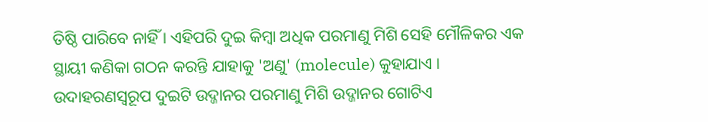ତିଷ୍ଠି ପାରିବେ ନାହିଁ । ଏହିପରି ଦୁଇ କିମ୍ବା ଅଧିକ ପରମାଣୁ ମିଶି ସେହି ମୌଳିକର ଏକ ସ୍ଥାୟୀ କଣିକା ଗଠନ କରନ୍ତି ଯାହାକୁ 'ଅଣୁ' (molecule) କୁହାଯାଏ । ଉଦାହରଣସ୍ୱରୂପ ଦୁଇଟି ଉଦ୍ଜାନର ପରମାଣୁ ମିଶି ଉଦ୍ଜାନର ଗୋଟିଏ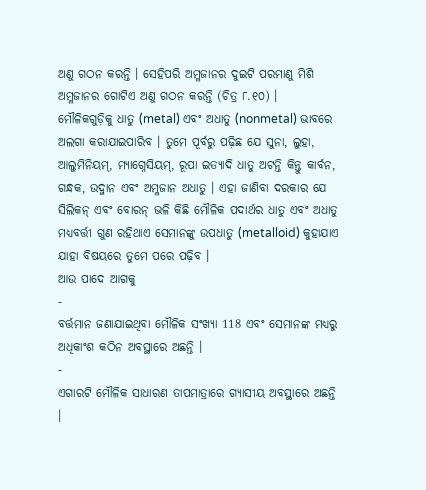ଅଣୁ ଗଠନ କରନ୍ତି । ସେହିପରି ଅମ୍ଳଜାନର ଦୁଇଟି ପରମାଣୁ ମିଶି ଅମ୍ଳଜାନର ଗୋଟିଏ ଅଣୁ ଗଠନ କରନ୍ତି (ଚିତ୍ର ୮.୧୦) ।
ମୌଳିକଗୁଡ଼ିକୁ ଧାତୁ (metal) ଏବଂ ଅଧାତୁ (nonmetal) ଭାବରେ ଅଲଗା କରାଯାଇପାରିବ । ତୁମେ ପୂର୍ବରୁ ପଢ଼ିଛ ଯେ ସୁନା, ଲୁହା, ଆଲୁମିନିୟମ୍, ମ୍ୟାଗ୍ନେସିୟମ୍, ରୂପା ଇତ୍ୟାଦି ଧାତୁ ଅଟନ୍ତି କିନ୍ତୁ କାର୍ବନ, ଗନ୍ଧକ, ଉଦ୍ଜାନ ଏବଂ ଅମ୍ଳଜାନ ଅଧାତୁ । ଏହା ଜାଣିବା ଦରକାର ଯେ ସିଲିକନ୍ ଏବଂ ବୋରନ୍ ଭଳି କିଛି ମୌଳିକ ପଦାର୍ଥର ଧାତୁ ଏବଂ ଅଧାତୁ ମଧ୍ୟବର୍ତ୍ତୀ ଗୁଣ ରହିଥାଏ ସେମାନଙ୍କୁ ଉପଧାତୁ (metalloid) କୁହାଯାଏ ଯାହା ବିଷୟରେ ତୁମେ ପରେ ପଢ଼ିବ ।
ଆଉ ପାଦେ ଆଗକୁ
-
ବର୍ତ୍ତମାନ ଜଣାଯାଇଥିବା ମୌଳିକ ସଂଖ୍ୟା 118 ଏବଂ ସେମାନଙ୍କ ମଧ୍ୟରୁ ଅଧିକାଂଶ କଠିନ ଅବସ୍ଥାରେ ଅଛନ୍ତି ।
-
ଏଗାରଟି ମୌଳିକ ସାଧାରଣ ତାପମାତ୍ରାରେ ଗ୍ୟାସୀୟ ଅବସ୍ଥାରେ ଅଛନ୍ତି ।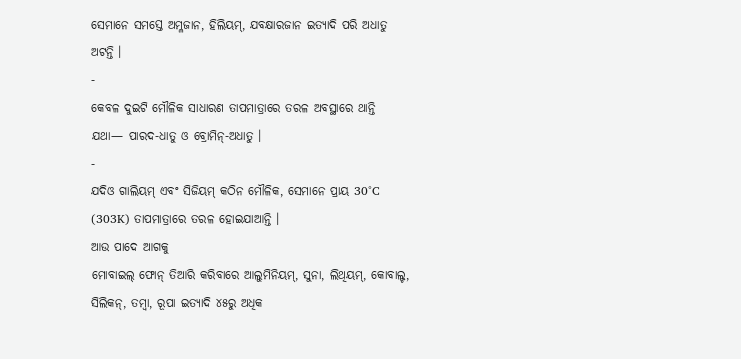ସେମାନେ ସମସ୍ତେ ଅମ୍ଳଜାନ, ହିଲିୟମ୍, ଯବକ୍ଷାରଜାନ ଇତ୍ୟାଦି ପରି ଅଧାତୁ ଅଟନ୍ତି ।
-
କେବଳ ଦୁଇଟି ମୌଳିକ ସାଧାରଣ ତାପମାତ୍ରାରେ ତରଳ ଅବସ୍ଥାରେ ଥାନ୍ତି ଯଥା— ପାରଦ-ଧାତୁ ଓ ବ୍ରୋମିନ୍-ଅଧାତୁ ।
-
ଯଦିଓ ଗାଲିୟମ୍ ଏବଂ ସିଜିୟମ୍ କଠିନ ମୌଳିକ, ସେମାନେ ପ୍ରାୟ 30°C (303K) ତାପମାତ୍ରାରେ ତରଳ ହୋଇଯାଆନ୍ତି ।
ଆଉ ପାଦେ ଆଗକୁ
ମୋବାଇଲ୍ ଫୋନ୍ ତିଆରି କରିବାରେ ଆଲୁମିନିୟମ୍, ସୁନା, ଲିଥିୟମ୍, କୋବାଲ୍ଟ, ସିଲିକନ୍, ତମ୍ବା, ରୂପା ଇତ୍ୟାଦି ୪୫ରୁ ଅଧିକ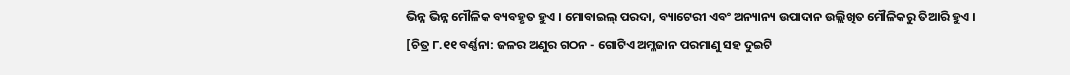ଭିନ୍ନ ଭିନ୍ନ ମୌଳିକ ବ୍ୟବହୃତ ହୁଏ । ମୋବାଇଲ୍ ପରଦା, ବ୍ୟାଟେରୀ ଏବଂ ଅନ୍ୟାନ୍ୟ ଉପାଦାନ ଉଲ୍ଲିଖିତ ମୌଳିକରୁ ତିଆରି ହୁଏ ।
[ଚିତ୍ର ୮.୧୧ ବର୍ଣ୍ଣନା: ଜଳର ଅଣୁର ଗଠନ - ଗୋଟିଏ ଅମ୍ଳଜାନ ପରମାଣୁ ସହ ଦୁଇଟି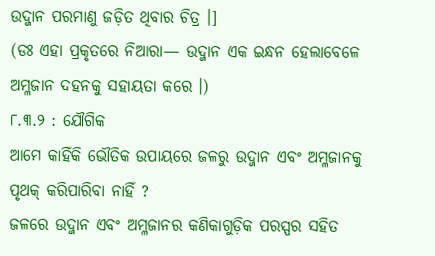ଉଦ୍ଜାନ ପରମାଣୁ ଜଡ଼ିତ ଥିବାର ଚିତ୍ର ।]
(ଡଃ ଏହା ପ୍ରକୃତରେ ନିଆରା— ଉଦ୍ଜାନ ଏକ ଇନ୍ଧନ ହେଲାବେଳେ ଅମ୍ଳଜାନ ଦହନକୁ ସହାୟତା କରେ ।)
୮.୩.୨ : ଯୌଗିକ
ଆମେ କାହିଁକି ଭୌତିକ ଉପାୟରେ ଜଳରୁ ଉଦ୍ଜାନ ଏବଂ ଅମ୍ଳଜାନକୁ ପୃଥକ୍ କରିପାରିବା ନାହିଁ ?
ଜଳରେ ଉଦ୍ଜାନ ଏବଂ ଅମ୍ଳଜାନର କଣିକାଗୁଡ଼ିକ ପରସ୍ପର ସହିତ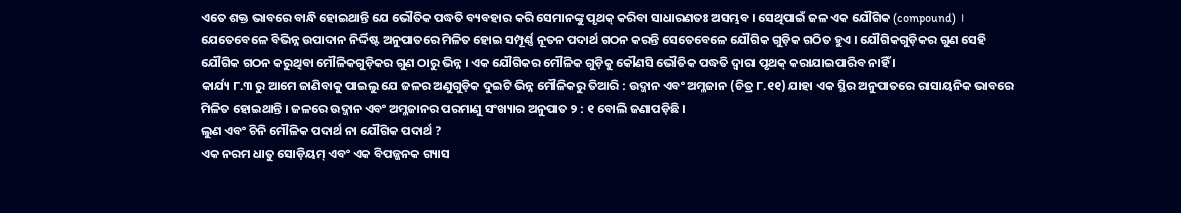ଏତେ ଶକ୍ତ ଭାବରେ ବାନ୍ଧି ହୋଇଥାନ୍ତି ଯେ ଭୌତିକ ପଦ୍ଧତି ବ୍ୟବହାର କରି ସେମାନଙ୍କୁ ପୃଥକ୍ କରିବା ସାଧାରଣତଃ ଅସମ୍ଭବ । ସେଥିପାଇଁ ଜଳ ଏକ ଯୌଗିକ (compound) । ଯେତେବେଳେ ବିଭିନ୍ନ ଉପାଦାନ ନିର୍ଦ୍ଦିଷ୍ଟ ଅନୁପାତରେ ମିଳିତ ହୋଇ ସମ୍ପୂର୍ଣ୍ଣ ନୂତନ ପଦାର୍ଥ ଗଠନ କରନ୍ତି ସେତେବେଳେ ଯୌଗିକ ଗୁଡ଼ିକ ଗଠିତ ହୁଏ । ଯୌଗିକଗୁଡ଼ିକର ଗୁଣ ସେହି ଯୌଗିକ ଗଠନ କରୁଥିବା ମୌଳିକଗୁଡ଼ିକର ଗୁଣ ଠାରୁ ଭିନ୍ନ । ଏକ ଯୌଗିକର ମୌଳିକ ଗୁଡ଼ିକୁ କୌଣସି ଭୌତିକ ପଦ୍ଧତି ଦ୍ୱାରା ପୃଥକ୍ କରାଯାଇପାରିବ ନାହିଁ ।
କାର୍ଯ୍ୟ ୮.୩ ରୁ ଆମେ ଜାଣିବାକୁ ପାଇଲୁ ଯେ ଜଳର ଅଣୁଗୁଡ଼ିକ ଦୁଇଟି ଭିନ୍ନ ମୌଳିକରୁ ତିଆରି : ଉଦ୍ଜାନ ଏବଂ ଅମ୍ଳଜାନ (ଚିତ୍ର ୮.୧୧) ଯାହା ଏକ ସ୍ଥିର ଅନୁପାତରେ ରାସାୟନିକ ଭାବରେ ମିଳିତ ହୋଇଥାନ୍ତି । ଜଳରେ ଉଦ୍ଜାନ ଏବଂ ଅମ୍ଳଜାନର ପରମାଣୁ ସଂଖ୍ୟାର ଅନୁପାତ ୨ : ୧ ବୋଲି ଜଣାପଡ଼ିଛି ।
ଲୁଣ ଏବଂ ଚିନି ମୌଳିକ ପଦାର୍ଥ ନା ଯୌଗିକ ପଦାର୍ଥ ?
ଏକ ନରମ ଧାତୁ ସୋଡ଼ିୟମ୍ ଏବଂ ଏକ ବିପଜ୍ଜନକ ଗ୍ୟାସ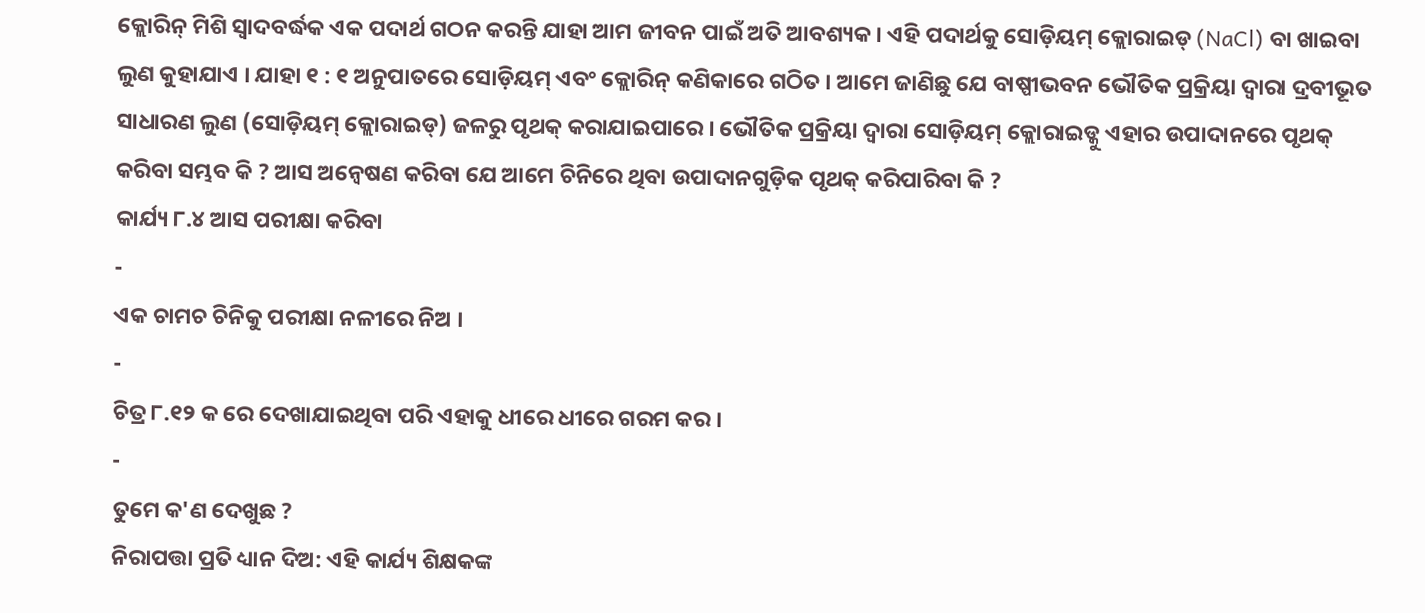କ୍ଲୋରିନ୍ ମିଶି ସ୍ୱାଦବର୍ଦ୍ଧକ ଏକ ପଦାର୍ଥ ଗଠନ କରନ୍ତି ଯାହା ଆମ ଜୀବନ ପାଇଁ ଅତି ଆବଶ୍ୟକ । ଏହି ପଦାର୍ଥକୁ ସୋଡ଼ିୟମ୍ କ୍ଲୋରାଇଡ୍ (NaCl) ବା ଖାଇବା ଲୁଣ କୁହାଯାଏ । ଯାହା ୧ : ୧ ଅନୁପାତରେ ସୋଡ଼ିୟମ୍ ଏବଂ କ୍ଲୋରିନ୍ କଣିକାରେ ଗଠିତ । ଆମେ ଜାଣିଛୁ ଯେ ବାଷ୍ପୀଭବନ ଭୌତିକ ପ୍ରକ୍ରିୟା ଦ୍ୱାରା ଦ୍ରବୀଭୂତ ସାଧାରଣ ଲୁଣ (ସୋଡ଼ିୟମ୍ କ୍ଲୋରାଇଡ୍) ଜଳରୁ ପୃଥକ୍ କରାଯାଇପାରେ । ଭୌତିକ ପ୍ରକ୍ରିୟା ଦ୍ୱାରା ସୋଡ଼ିୟମ୍ କ୍ଲୋରାଇଡ୍କୁ ଏହାର ଉପାଦାନରେ ପୃଥକ୍ କରିବା ସମ୍ଭବ କି ? ଆସ ଅନ୍ୱେଷଣ କରିବା ଯେ ଆମେ ଚିନିରେ ଥିବା ଉପାଦାନଗୁଡ଼ିକ ପୃଥକ୍ କରିପାରିବା କି ?
କାର୍ଯ୍ୟ ୮.୪ ଆସ ପରୀକ୍ଷା କରିବା
-
ଏକ ଚାମଚ ଚିନିକୁ ପରୀକ୍ଷା ନଳୀରେ ନିଅ ।
-
ଚିତ୍ର ୮.୧୨ କ ରେ ଦେଖାଯାଇଥିବା ପରି ଏହାକୁ ଧୀରେ ଧୀରେ ଗରମ କର ।
-
ତୁମେ କ'ଣ ଦେଖୁଛ ?
ନିରାପତ୍ତା ପ୍ରତି ଧ୍ୟାନ ଦିଅ: ଏହି କାର୍ଯ୍ୟ ଶିକ୍ଷକଙ୍କ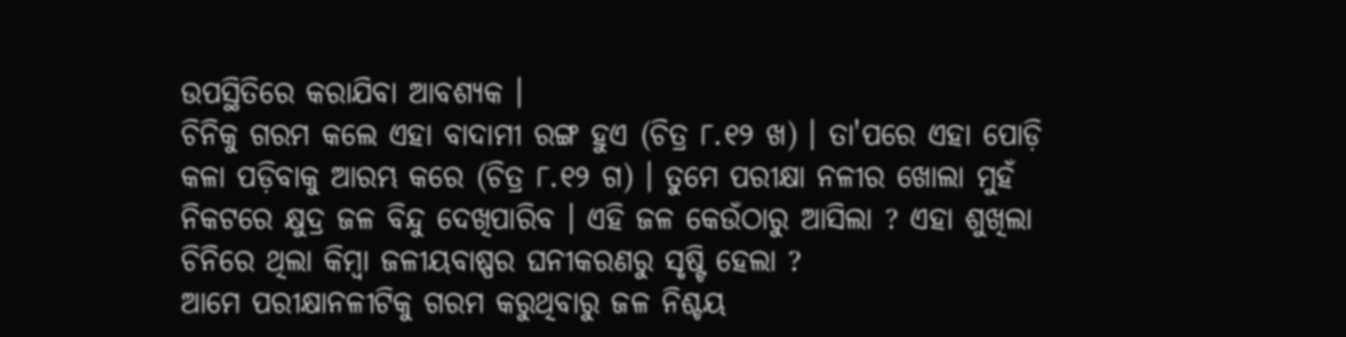ଉପସ୍ଥିତିରେ କରାଯିବା ଆବଶ୍ୟକ ।
ଚିନିକୁ ଗରମ କଲେ ଏହା ବାଦାମୀ ରଙ୍ଗ ହୁଏ (ଚିତ୍ର ୮.୧୨ ଖ) । ତା'ପରେ ଏହା ପୋଡ଼ି କଳା ପଡ଼ିବାକୁ ଆରମ୍ଭ କରେ (ଚିତ୍ର ୮.୧୨ ଗ) । ତୁମେ ପରୀକ୍ଷା ନଳୀର ଖୋଲା ମୁହଁ ନିକଟରେ କ୍ଷୁଦ୍ର ଜଳ ବିନ୍ଦୁ ଦେଖିପାରିବ । ଏହି ଜଳ କେଉଁଠାରୁ ଆସିଲା ? ଏହା ଶୁଖିଲା ଚିନିରେ ଥିଲା କିମ୍ବା ଜଳୀୟବାଷ୍ପର ଘନୀକରଣରୁ ସୃଷ୍ଟି ହେଲା ?
ଆମେ ପରୀକ୍ଷାନଳୀଟିକୁ ଗରମ କରୁଥିବାରୁ ଜଳ ନିଶ୍ଚୟ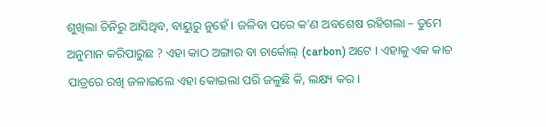ଶୁଖିଲା ଚିନିରୁ ଆସିଥିବ, ବାୟୁରୁ ନୁହେଁ । ଜଳିବା ପରେ କ'ଣ ଅବଶେଷ ରହିଗଲା – ତୁମେ ଅନୁମାନ କରିପାରୁଛ ? ଏହା କାଠ ଅଙ୍ଗାର ବା ଚାର୍କୋଲ୍ (carbon) ଅଟେ । ଏହାକୁ ଏକ କାଚ ପାତ୍ରରେ ରଖି ଜଳାଇଲେ ଏହା କୋଇଲା ପରି ଜଳୁଛି କି, ଲକ୍ଷ୍ୟ କର ।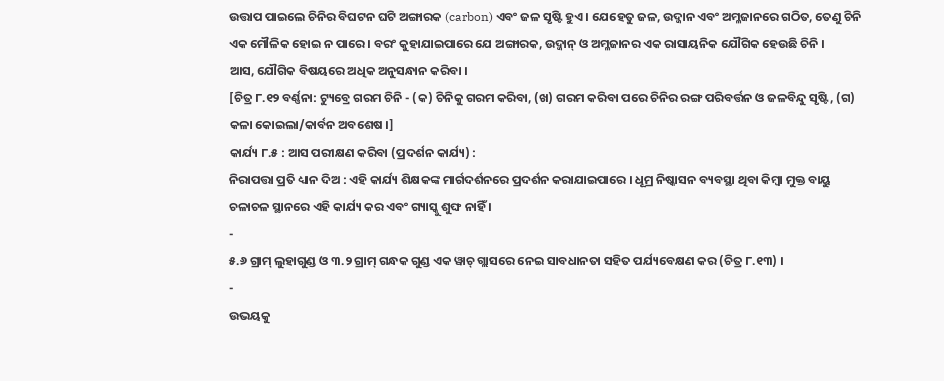ଉତ୍ତାପ ପାଇଲେ ଚିନିର ବିଘଟନ ଘଟି ଅଙ୍ଗାରକ (carbon) ଏବଂ ଜଳ ସୃଷ୍ଟି ହୁଏ । ଯେହେତୁ ଜଳ, ଉଦ୍ଜାନ ଏବଂ ଅମ୍ଳଜାନରେ ଗଠିତ, ତେଣୁ ଚିନି ଏକ ମୌଳିକ ହୋଇ ନ ପାରେ । ବରଂ କୁହାଯାଇପାରେ ଯେ ଅଙ୍ଗାରକ, ଉଦ୍ଜାନ୍ ଓ ଅମ୍ଳଜାନର ଏକ ରାସାୟନିକ ଯୌଗିକ ହେଉଛି ଚିନି ।
ଆସ, ଯୌଗିକ ବିଷୟରେ ଅଧିକ ଅନୁସନ୍ଧାନ କରିବା ।
[ଚିତ୍ର ୮.୧୨ ବର୍ଣ୍ଣନା: ଟ୍ୟୁବ୍ରେ ଗରମ ଚିନି - (କ) ଚିନିକୁ ଗରମ କରିବା, (ଖ) ଗରମ କରିବା ପରେ ଚିନିର ରଙ୍ଗ ପରିବର୍ତ୍ତନ ଓ ଜଳବିନ୍ଦୁ ସୃଷ୍ଟି, (ଗ) କଳା କୋଇଲା/କାର୍ବନ ଅବଶେଷ ।]
କାର୍ଯ୍ୟ ୮.୫ : ଆସ ପରୀକ୍ଷଣ କରିବା (ପ୍ରଦର୍ଶନ କାର୍ଯ୍ୟ) :
ନିରାପତ୍ତା ପ୍ରତି ଧ୍ୟାନ ଦିଅ : ଏହି କାର୍ଯ୍ୟ ଶିକ୍ଷକଙ୍କ ମାର୍ଗଦର୍ଶନରେ ପ୍ରଦର୍ଶନ କରାଯାଇପାରେ । ଧୂମ୍ର ନିଷ୍କାସନ ବ୍ୟବସ୍ଥା ଥିବା କିମ୍ବା ମୁକ୍ତ ବାୟୁ ଚଳାଚଳ ସ୍ଥାନରେ ଏହି କାର୍ଯ୍ୟ କର ଏବଂ ଗ୍ୟାସ୍କୁ ଶୁଙ୍ଘ ନାହିଁ ।
-
୫.୬ ଗ୍ରାମ୍ ଲୁହାଗୁଣ୍ଡ ଓ ୩.୨ ଗ୍ରାମ୍ ଗନ୍ଧକ ଗୁଣ୍ଡ ଏକ ୱାଚ୍ ଗ୍ଲାସରେ ନେଇ ସାବଧାନତା ସହିତ ପର୍ଯ୍ୟବେକ୍ଷଣ କର (ଚିତ୍ର ୮.୧୩) ।
-
ଉଭୟକୁ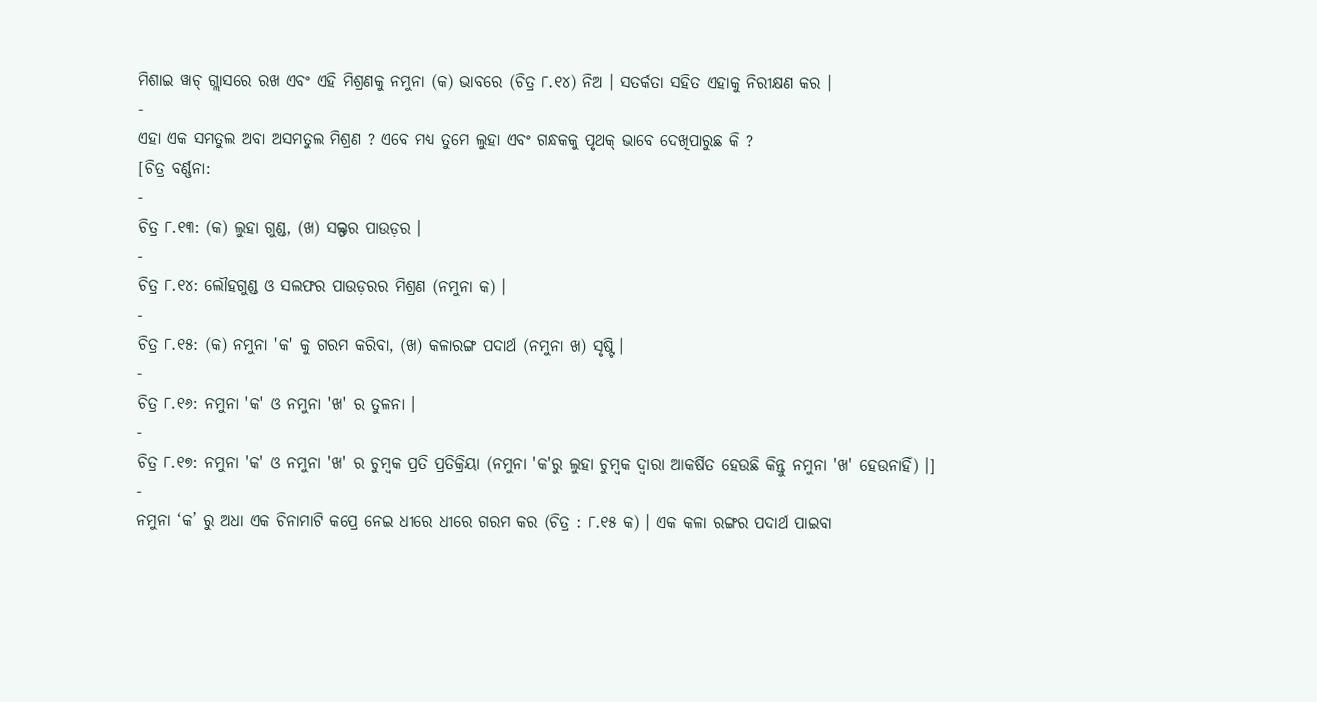ମିଶାଇ ୱାଚ୍ ଗ୍ଲାସରେ ରଖ ଏବଂ ଏହି ମିଶ୍ରଣକୁ ନମୁନା (କ) ଭାବରେ (ଚିତ୍ର ୮.୧୪) ନିଅ । ସତର୍କତା ସହିତ ଏହାକୁ ନିରୀକ୍ଷଣ କର ।
-
ଏହା ଏକ ସମତୁଲ ଅବା ଅସମତୁଲ ମିଶ୍ରଣ ? ଏବେ ମଧ୍ୟ ତୁମେ ଲୁହା ଏବଂ ଗନ୍ଧକକୁ ପୃଥକ୍ ଭାବେ ଦେଖିପାରୁଛ କି ?
[ଚିତ୍ର ବର୍ଣ୍ଣନା:
-
ଚିତ୍ର ୮.୧୩: (କ) ଲୁହା ଗୁଣ୍ଡ, (ଖ) ସଲ୍ଫର ପାଉଡ଼ର ।
-
ଚିତ୍ର ୮.୧୪: ଲୌହଗୁଣ୍ଡ ଓ ସଲଫର ପାଉଡ଼ରର ମିଶ୍ରଣ (ନମୁନା କ) ।
-
ଚିତ୍ର ୮.୧୫: (କ) ନମୁନା 'କ' କୁ ଗରମ କରିବା, (ଖ) କଳାରଙ୍ଗ ପଦାର୍ଥ (ନମୁନା ଖ) ସୃଷ୍ଟି ।
-
ଚିତ୍ର ୮.୧୬: ନମୁନା 'କ' ଓ ନମୁନା 'ଖ' ର ତୁଳନା ।
-
ଚିତ୍ର ୮.୧୭: ନମୁନା 'କ' ଓ ନମୁନା 'ଖ' ର ଚୁମ୍ବକ ପ୍ରତି ପ୍ରତିକ୍ରିୟା (ନମୁନା 'କ'ରୁ ଲୁହା ଚୁମ୍ବକ ଦ୍ୱାରା ଆକର୍ଷିତ ହେଉଛି କିନ୍ତୁ ନମୁନା 'ଖ' ହେଉନାହିଁ) ।]
-
ନମୁନା ‘କ’ ରୁ ଅଧା ଏକ ଚିନାମାଟି କପ୍ରେ ନେଇ ଧୀରେ ଧୀରେ ଗରମ କର (ଚିତ୍ର : ୮.୧୫ କ) । ଏକ କଳା ରଙ୍ଗର ପଦାର୍ଥ ପାଇବା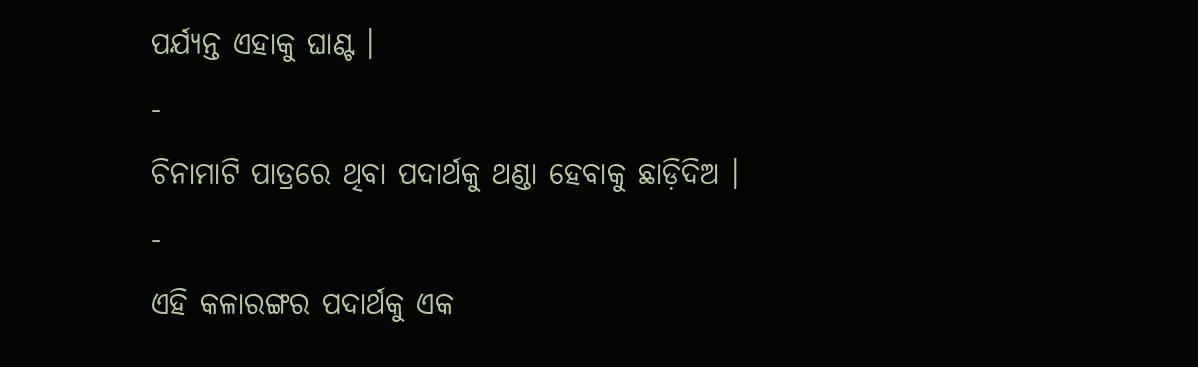ପର୍ଯ୍ୟନ୍ତ ଏହାକୁ ଘାଣ୍ଟ ।
-
ଚିନାମାଟି ପାତ୍ରରେ ଥିବା ପଦାର୍ଥକୁ ଥଣ୍ଡା ହେବାକୁ ଛାଡ଼ିଦିଅ ।
-
ଏହି କଳାରଙ୍ଗର ପଦାର୍ଥକୁ ଏକ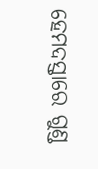ହେମଦସ୍ତାରେ ଗୁଣ୍ଡ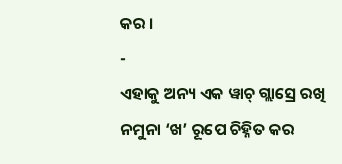କର ।
-
ଏହାକୁ ଅନ୍ୟ ଏକ ୱାଚ୍ ଗ୍ଲାସ୍ରେ ରଖି ନମୁନା ‘ଖ’ ରୂପେ ଚିହ୍ନିତ କର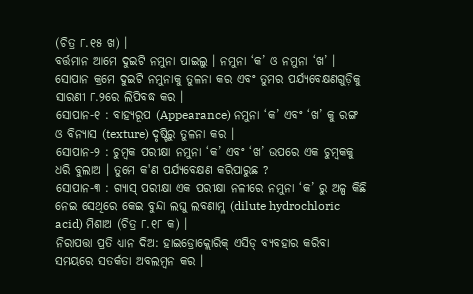(ଚିତ୍ର ୮.୧୫ ଖ) ।
ବର୍ତ୍ତମାନ ଆମେ ଦୁଇଟି ନମୁନା ପାଇଲୁ । ନମୁନା ‘କ’ ଓ ନମୁନା ‘ଖ’ । ସୋପାନ କ୍ରମେ ଦୁଇଟି ନମୁନାକୁ ତୁଳନା କର ଏବଂ ତୁମର ପର୍ଯ୍ୟବେକ୍ଷଣଗୁଡ଼ିକୁ ସାରଣୀ ୮.୨ରେ ଲିପିବଦ୍ଧ କର ।
ସୋପାନ-୧ : ବାହ୍ୟରୂପ (Appearance) ନମୁନା ‘କ’ ଏବଂ ‘ଖ’ କୁ ରଙ୍ଗ ଓ ବିନ୍ୟାସ (texture) ଦୃଷ୍ଟିରୁ ତୁଳନା କର ।
ସୋପାନ-୨ : ଚୁମ୍ବକ ପରୀକ୍ଷା ନମୁନା ‘କ’ ଏବଂ ‘ଖ’ ଉପରେ ଏକ ଚୁମ୍ବକକୁ ଧରି ବୁଲାଅ । ତୁମେ କ'ଣ ପର୍ଯ୍ୟବେକ୍ଷଣ କରିପାରୁଛ ?
ସୋପାନ-୩ : ଗ୍ୟାସ୍ ପରୀକ୍ଷା ଏକ ପରୀକ୍ଷା ନଳୀରେ ନମୁନା ‘କ’ ରୁ ଅଳ୍ପ କିଛି ନେଇ ସେଥିରେ କେଇ ବୁନ୍ଦା ଲଘୁ ଲବଣାମ୍ଳ (dilute hydrochloric acid) ମିଶାଅ (ଚିତ୍ର ୮.୧୮ କ) ।
ନିରାପତ୍ତା ପ୍ରତି ଧ୍ୟାନ ଦିଅ: ହାଇଡ୍ରୋକ୍ଲୋରିକ୍ ଏସିଡ୍ ବ୍ୟବହାର କରିବା ସମୟରେ ସତର୍କତା ଅବଲମ୍ବନ କର ।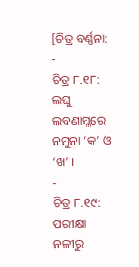[ଚିତ୍ର ବର୍ଣ୍ଣନା:
-
ଚିତ୍ର ୮.୧୮: ଲଘୁ ଲବଣାମ୍ଳରେ ନମୁନା ‘କ’ ଓ ‘ଖ’ ।
-
ଚିତ୍ର ୮.୧୯: ପରୀକ୍ଷା ନଳୀରୁ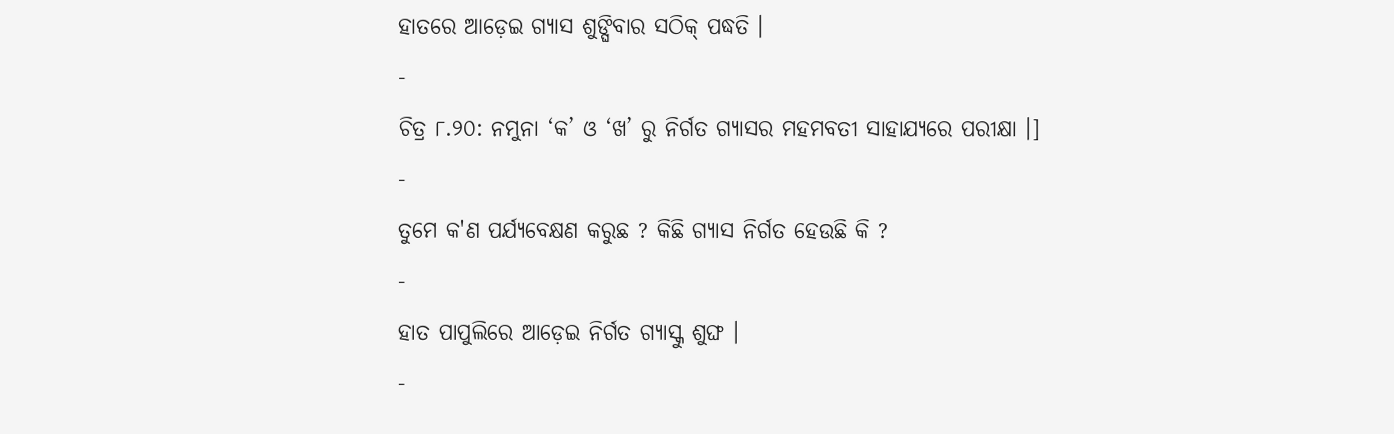ହାତରେ ଆଡ଼େଇ ଗ୍ୟାସ ଶୁଙ୍ଘିବାର ସଠିକ୍ ପଦ୍ଧତି ।
-
ଚିତ୍ର ୮.୨୦: ନମୁନା ‘କ’ ଓ ‘ଖ’ ରୁ ନିର୍ଗତ ଗ୍ୟାସର ମହମବତୀ ସାହାଯ୍ୟରେ ପରୀକ୍ଷା ।]
-
ତୁମେ କ'ଣ ପର୍ଯ୍ୟବେକ୍ଷଣ କରୁଛ ? କିଛି ଗ୍ୟାସ ନିର୍ଗତ ହେଉଛି କି ?
-
ହାତ ପାପୁଲିରେ ଆଡ଼େଇ ନିର୍ଗତ ଗ୍ୟାସ୍କୁ ଶୁଙ୍ଘ ।
-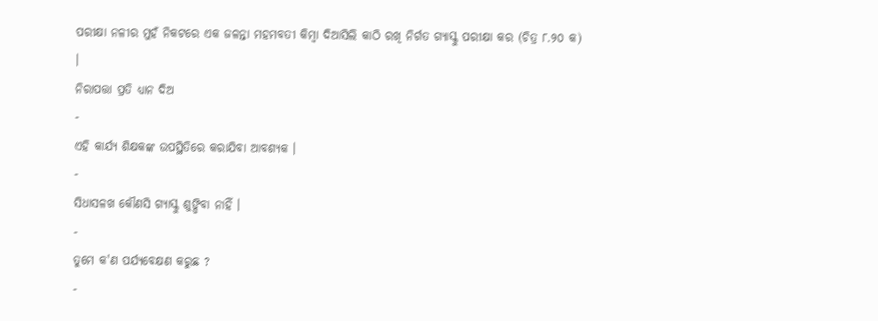ପରୀକ୍ଷା ନଳୀର ମୁହଁ ନିକଟରେ ଏକ ଜଳନ୍ତା ମହମବତୀ କିମ୍ବା ଦିଆସିଲି କାଠି ରଖି ନିର୍ଗତ ଗ୍ୟାସ୍କୁ ପରୀକ୍ଷା କର (ଚିତ୍ର ୮.୨୦ କ) ।
ନିରାପତ୍ତା ପ୍ରତି ଧ୍ୟାନ ଦିଅ
-
ଏହି କାର୍ଯ୍ୟ ଶିକ୍ଷକଙ୍କ ଉପସ୍ଥିତିରେ କରାଯିବା ଆବଶ୍ୟକ ।
-
ସିଧାସଳଖ କୌଣସି ଗ୍ୟାସ୍କୁ ଶୁଙ୍ଘିବା ନାହିଁ ।
-
ତୁମେ କ'ଣ ପର୍ଯ୍ୟବେକ୍ଷଣ କରୁଛ ?
-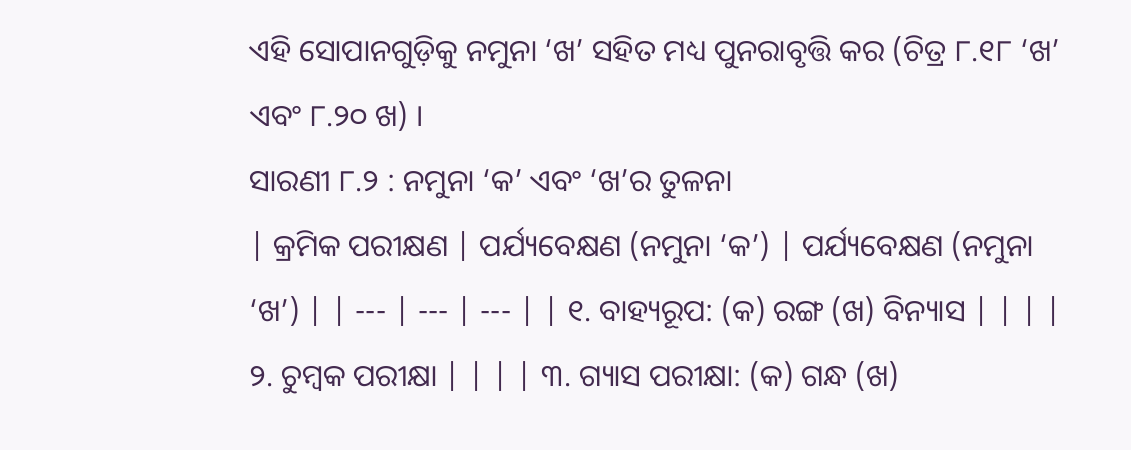ଏହି ସୋପାନଗୁଡ଼ିକୁ ନମୁନା ‘ଖ’ ସହିତ ମଧ୍ୟ ପୁନରାବୃତ୍ତି କର (ଚିତ୍ର ୮.୧୮ ‘ଖ’ ଏବଂ ୮.୨୦ ଖ) ।
ସାରଣୀ ୮.୨ : ନମୁନା ‘କ’ ଏବଂ ‘ଖ’ର ତୁଳନା
| କ୍ରମିକ ପରୀକ୍ଷଣ | ପର୍ଯ୍ୟବେକ୍ଷଣ (ନମୁନା ‘କ’) | ପର୍ଯ୍ୟବେକ୍ଷଣ (ନମୁନା ‘ଖ’) | | --- | --- | --- | | ୧. ବାହ୍ୟରୂପ: (କ) ରଙ୍ଗ (ଖ) ବିନ୍ୟାସ | | | | ୨. ଚୁମ୍ବକ ପରୀକ୍ଷା | | | | ୩. ଗ୍ୟାସ ପରୀକ୍ଷା: (କ) ଗନ୍ଧ (ଖ)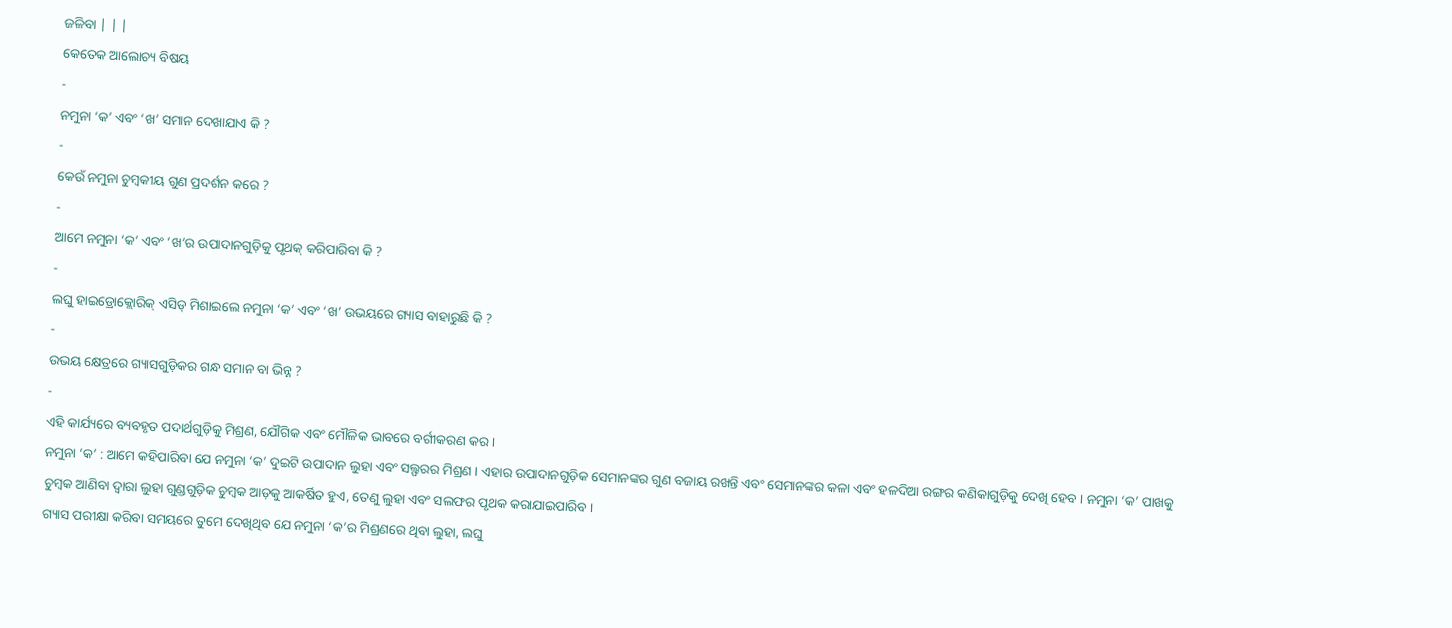ଜଳିବା | | |
କେତେକ ଆଲୋଚ୍ୟ ବିଷୟ
-
ନମୁନା ‘କ’ ଏବଂ ‘ଖ’ ସମାନ ଦେଖାଯାଏ କି ?
-
କେଉଁ ନମୁନା ଚୁମ୍ବକୀୟ ଗୁଣ ପ୍ରଦର୍ଶନ କରେ ?
-
ଆମେ ନମୁନା ‘କ’ ଏବଂ ‘ଖ’ର ଉପାଦାନଗୁଡ଼ିକୁ ପୃଥକ୍ କରିପାରିବା କି ?
-
ଲଘୁ ହାଇଡ୍ରୋକ୍ଲୋରିକ୍ ଏସିଡ୍ ମିଶାଇଲେ ନମୁନା ‘କ’ ଏବଂ ‘ଖ’ ଉଭୟରେ ଗ୍ୟାସ ବାହାରୁଛି କି ?
-
ଉଭୟ କ୍ଷେତ୍ରରେ ଗ୍ୟାସଗୁଡ଼ିକର ଗନ୍ଧ ସମାନ ବା ଭିନ୍ନ ?
-
ଏହି କାର୍ଯ୍ୟରେ ବ୍ୟବହୃତ ପଦାର୍ଥଗୁଡ଼ିକୁ ମିଶ୍ରଣ, ଯୌଗିକ ଏବଂ ମୌଳିକ ଭାବରେ ବର୍ଗୀକରଣ କର ।
ନମୁନା ‘କ’ : ଆମେ କହିପାରିବା ଯେ ନମୁନା ‘କ’ ଦୁଇଟି ଉପାଦାନ ଲୁହା ଏବଂ ସଲ୍ଫରର ମିଶ୍ରଣ । ଏହାର ଉପାଦାନଗୁଡ଼ିକ ସେମାନଙ୍କର ଗୁଣ ବଜାୟ ରଖନ୍ତି ଏବଂ ସେମାନଙ୍କର କଳା ଏବଂ ହଳଦିଆ ରଙ୍ଗର କଣିକାଗୁଡ଼ିକୁ ଦେଖି ହେବ । ନମୁନା ‘କ’ ପାଖକୁ ଚୁମ୍ବକ ଆଣିବା ଦ୍ୱାରା ଲୁହା ଗୁଣ୍ଡଗୁଡ଼ିକ ଚୁମ୍ବକ ଆଡ଼କୁ ଆକର୍ଷିତ ହୁଏ, ତେଣୁ ଲୁହା ଏବଂ ସଲଫର ପୃଥକ କରାଯାଇପାରିବ ।
ଗ୍ୟାସ ପରୀକ୍ଷା କରିବା ସମୟରେ ତୁମେ ଦେଖିଥିବ ଯେ ନମୁନା ‘କ’ର ମିଶ୍ରଣରେ ଥିବା ଲୁହା, ଲଘୁ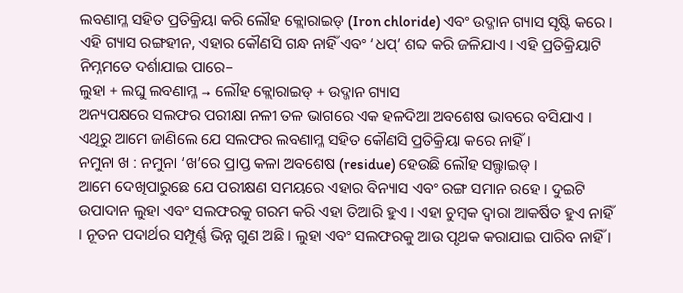ଲବଣାମ୍ଳ ସହିତ ପ୍ରତିକ୍ରିୟା କରି ଲୌହ କ୍ଲୋରାଇଡ୍ (Iron chloride) ଏବଂ ଉଦ୍ଜାନ ଗ୍ୟାସ ସୃଷ୍ଟି କରେ । ଏହି ଗ୍ୟାସ ରଙ୍ଗହୀନ, ଏହାର କୌଣସି ଗନ୍ଧ ନାହିଁ ଏବଂ ‘ଧପ୍’ ଶବ୍ଦ କରି ଜଳିଯାଏ । ଏହି ପ୍ରତିକ୍ରିୟାଟି ନିମ୍ନମତେ ଦର୍ଶାଯାଇ ପାରେ–
ଲୁହା + ଲଘୁ ଲବଣାମ୍ଳ → ଲୌହ କ୍ଲୋରାଇଡ୍ + ଉଦ୍ଜାନ ଗ୍ୟାସ
ଅନ୍ୟପକ୍ଷରେ ସଲଫର ପରୀକ୍ଷା ନଳୀ ତଳ ଭାଗରେ ଏକ ହଳଦିଆ ଅବଶେଷ ଭାବରେ ବସିଯାଏ । ଏଥିରୁ ଆମେ ଜାଣିଲେ ଯେ ସଲଫର ଲବଣାମ୍ଳ ସହିତ କୌଣସି ପ୍ରତିକ୍ରିୟା କରେ ନାହିଁ ।
ନମୁନା ଖ : ନମୁନା ‘ଖ’ରେ ପ୍ରାପ୍ତ କଳା ଅବଶେଷ (residue) ହେଉଛି ଲୌହ ସଲ୍ଫାଇଡ୍ ।
ଆମେ ଦେଖିପାରୁଛେ ଯେ ପରୀକ୍ଷଣ ସମୟରେ ଏହାର ବିନ୍ୟାସ ଏବଂ ରଙ୍ଗ ସମାନ ରହେ । ଦୁଇଟି ଉପାଦାନ ଲୁହା ଏବଂ ସଲଫରକୁ ଗରମ କରି ଏହା ତିଆରି ହୁଏ । ଏହା ଚୁମ୍ବକ ଦ୍ୱାରା ଆକର୍ଷିତ ହୁଏ ନାହିଁ । ନୂତନ ପଦାର୍ଥର ସମ୍ପୂର୍ଣ୍ଣ ଭିନ୍ନ ଗୁଣ ଅଛି । ଲୁହା ଏବଂ ସଲଫରକୁ ଆଉ ପୃଥକ କରାଯାଇ ପାରିବ ନାହିଁ ।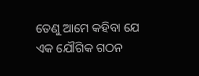ତେଣୁ ଆମେ କହିବା ଯେ ଏକ ଯୌଗିକ ଗଠନ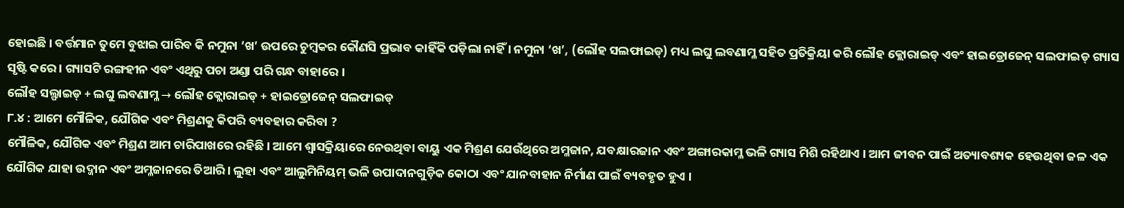ହୋଇଛି । ବର୍ତ୍ତମାନ ତୁମେ ବୁଝାଇ ପାରିବ କି ନମୁନା ‘ଖ’ ଉପରେ ଚୁମ୍ବକର କୌଣସି ପ୍ରଭାବ କାହିଁକି ପଡ଼ିଲା ନାହିଁ । ନମୁନା ‘ଖ’, (ଲୌହ ସଲଫାଇଡ୍) ମଧ୍ୟ ଲଘୁ ଲବଣାମ୍ଳ ସହିତ ପ୍ରତିକ୍ରିୟା କରି ଲୌହ କ୍ଲୋରାଇଡ୍ ଏବଂ ହାଇଡ୍ରୋଜେନ୍ ସଲଫାଇଡ୍ ଗ୍ୟାସ ସୃଷ୍ଟି କରେ । ଗ୍ୟାସଟି ରଙ୍ଗହୀନ ଏବଂ ଏଥିରୁ ପଚା ଅଣ୍ଡା ପରି ଗନ୍ଧ ବାହାରେ ।
ଲୌହ ସଲ୍ଫାଇଡ୍ + ଲଘୁ ଲବଣାମ୍ଳ → ଲୌହ କ୍ଲୋରାଇଡ୍ + ହାଇଡ୍ରୋଜେନ୍ ସଲଫାଇଡ୍
୮.୪ : ଆମେ ମୌଳିକ, ଯୌଗିକ ଏବଂ ମିଶ୍ରଣକୁ କିପରି ବ୍ୟବହାର କରିବା ?
ମୌଳିକ, ଯୌଗିକ ଏବଂ ମିଶ୍ରଣ ଆମ ଚାରିପାଖରେ ରହିଛି । ଆମେ ଶ୍ୱାସକ୍ରିୟାରେ ନେଉଥିବା ବାୟୁ ଏକ ମିଶ୍ରଣ ଯେଉଁଥିରେ ଅମ୍ଳଜାନ, ଯବକ୍ଷାରଜାନ ଏବଂ ଅଙ୍ଗାରକାମ୍ଳ ଭଳି ଗ୍ୟାସ ମିଶି ରହିଥାଏ । ଆମ ଜୀବନ ପାଇଁ ଅତ୍ୟାବଶ୍ୟକ ହେଉଥିବା ଜଳ ଏକ ଯୌଗିକ ଯାହା ଉଦ୍ଜାନ ଏବଂ ଅମ୍ଳଜାନରେ ତିଆରି । ଲୁହା ଏବଂ ଆଲୁମିନିୟମ୍ ଭଳି ଉପାଦାନଗୁଡ଼ିକ କୋଠା ଏବଂ ଯାନବାହାନ ନିର୍ମାଣ ପାଇଁ ବ୍ୟବହୃତ ହୁଏ ।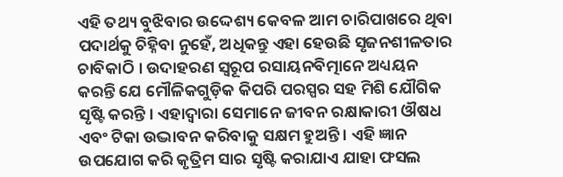ଏହି ତଥ୍ୟ ବୁଝିବାର ଉଦ୍ଦେଶ୍ୟ କେବଳ ଆମ ଚାରିପାଖରେ ଥିବା ପଦାର୍ଥକୁ ଚିହ୍ନିବା ନୁହେଁ, ଅଧିକନ୍ତୁ ଏହା ହେଉଛି ସୃଜନଶୀଳତାର ଚାବିକାଠି । ଉଦାହରଣ ସ୍ୱରୂପ ରସାୟନବିତ୍ମାନେ ଅଧ୍ୟୟନ କରନ୍ତି ଯେ ମୌଳିକଗୁଡ଼ିକ କିପରି ପରସ୍ପର ସହ ମିଶି ଯୌଗିକ ସୃଷ୍ଟି କରନ୍ତି । ଏହାଦ୍ୱାରା ସେମାନେ ଜୀବନ ରକ୍ଷାକାରୀ ଔଷଧ ଏବଂ ଟିକା ଉଦ୍ଭାବନ କରିବାକୁ ସକ୍ଷମ ହୁଅନ୍ତି । ଏହି ଜ୍ଞାନ ଉପଯୋଗ କରି କୃତ୍ରିମ ସାର ସୃଷ୍ଟି କରାଯାଏ ଯାହା ଫସଲ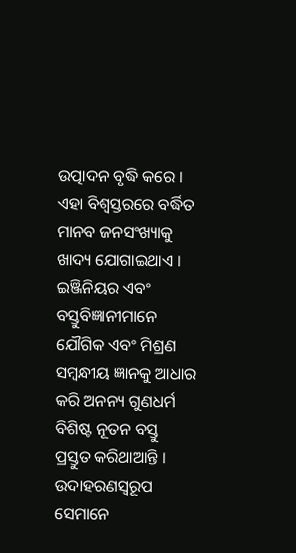ଉତ୍ପାଦନ ବୃଦ୍ଧି କରେ । ଏହା ବିଶ୍ୱସ୍ତରରେ ବର୍ଦ୍ଧିତ ମାନବ ଜନସଂଖ୍ୟାକୁ ଖାଦ୍ୟ ଯୋଗାଇଥାଏ ।
ଇଞ୍ଜିନିୟର ଏବଂ ବସ୍ତୁବିଜ୍ଞାନୀମାନେ ଯୌଗିକ ଏବଂ ମିଶ୍ରଣ ସମ୍ବନ୍ଧୀୟ ଜ୍ଞାନକୁ ଆଧାର କରି ଅନନ୍ୟ ଗୁଣଧର୍ମ ବିଶିଷ୍ଟ ନୂତନ ବସ୍ତୁ ପ୍ରସ୍ତୁତ କରିଥାଆନ୍ତି । ଉଦାହରଣସ୍ୱରୂପ ସେମାନେ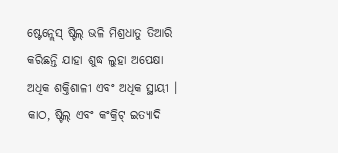ଷ୍ଟେନ୍ଲେସ୍ ଷ୍ଟିଲ୍ ଭଳି ମିଶ୍ରଧାତୁ ତିଆରି କରିଛନ୍ତି ଯାହା ଶୁଦ୍ଧ ଲୁହା ଅପେକ୍ଷା ଅଧିକ ଶକ୍ତିଶାଳୀ ଏବଂ ଅଧିକ ସ୍ଥାୟୀ । କାଠ, ଷ୍ଟିଲ୍ ଏବଂ କଂକ୍ରିଟ୍ ଇତ୍ୟାଦି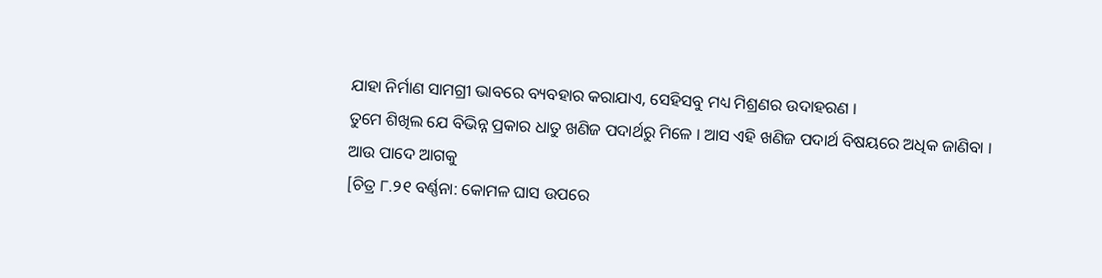ଯାହା ନିର୍ମାଣ ସାମଗ୍ରୀ ଭାବରେ ବ୍ୟବହାର କରାଯାଏ, ସେହିସବୁ ମଧ୍ୟ ମିଶ୍ରଣର ଉଦାହରଣ ।
ତୁମେ ଶିଖିଲ ଯେ ବିଭିନ୍ନ ପ୍ରକାର ଧାତୁ ଖଣିଜ ପଦାର୍ଥରୁ ମିଳେ । ଆସ ଏହି ଖଣିଜ ପଦାର୍ଥ ବିଷୟରେ ଅଧିକ ଜାଣିବା ।
ଆଉ ପାଦେ ଆଗକୁ
[ଚିତ୍ର ୮.୨୧ ବର୍ଣ୍ଣନା: କୋମଳ ଘାସ ଉପରେ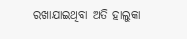ରଖାଯାଇଥିବା ଅତି ହାଲୁକା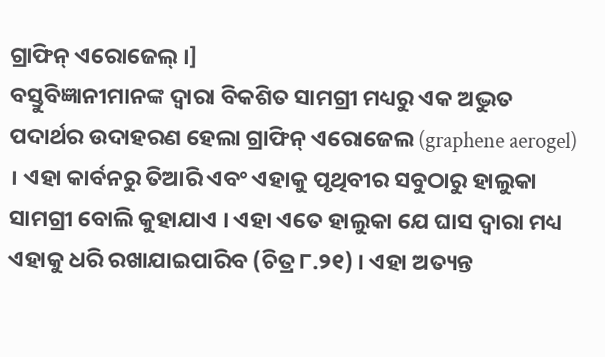ଗ୍ରାଫିନ୍ ଏରୋଜେଲ୍ ।]
ବସ୍ତୁବିଜ୍ଞାନୀମାନଙ୍କ ଦ୍ୱାରା ବିକଶିତ ସାମଗ୍ରୀ ମଧ୍ୟରୁ ଏକ ଅଦ୍ଭୁତ ପଦାର୍ଥର ଉଦାହରଣ ହେଲା ଗ୍ରାଫିନ୍ ଏରୋଜେଲ (graphene aerogel) । ଏହା କାର୍ବନରୁ ତିଆରି ଏବଂ ଏହାକୁ ପୃଥିବୀର ସବୁଠାରୁ ହାଲୁକା ସାମଗ୍ରୀ ବୋଲି କୁହାଯାଏ । ଏହା ଏତେ ହାଲୁକା ଯେ ଘାସ ଦ୍ୱାରା ମଧ୍ୟ ଏହାକୁ ଧରି ରଖାଯାଇପାରିବ (ଚିତ୍ର ୮.୨୧) । ଏହା ଅତ୍ୟନ୍ତ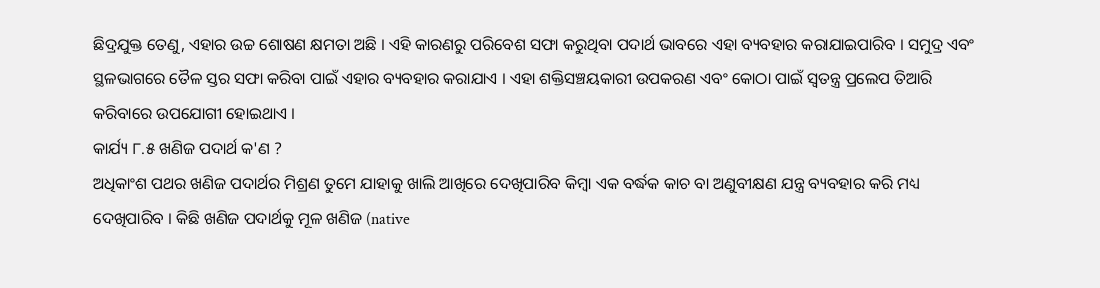ଛିଦ୍ରଯୁକ୍ତ ତେଣୁ, ଏହାର ଉଚ୍ଚ ଶୋଷଣ କ୍ଷମତା ଅଛି । ଏହି କାରଣରୁ ପରିବେଶ ସଫା କରୁଥିବା ପଦାର୍ଥ ଭାବରେ ଏହା ବ୍ୟବହାର କରାଯାଇପାରିବ । ସମୁଦ୍ର ଏବଂ ସ୍ଥଳଭାଗରେ ତୈଳ ସ୍ତର ସଫା କରିବା ପାଇଁ ଏହାର ବ୍ୟବହାର କରାଯାଏ । ଏହା ଶକ୍ତିସଞ୍ଚୟକାରୀ ଉପକରଣ ଏବଂ କୋଠା ପାଇଁ ସ୍ୱତନ୍ତ୍ର ପ୍ରଲେପ ତିଆରି କରିବାରେ ଉପଯୋଗୀ ହୋଇଥାଏ ।
କାର୍ଯ୍ୟ ୮.୫ ଖଣିଜ ପଦାର୍ଥ କ'ଣ ?
ଅଧିକାଂଶ ପଥର ଖଣିଜ ପଦାର୍ଥର ମିଶ୍ରଣ ତୁମେ ଯାହାକୁ ଖାଲି ଆଖିରେ ଦେଖିପାରିବ କିମ୍ବା ଏକ ବର୍ଦ୍ଧକ କାଚ ବା ଅଣୁବୀକ୍ଷଣ ଯନ୍ତ୍ର ବ୍ୟବହାର କରି ମଧ୍ୟ ଦେଖିପାରିବ । କିଛି ଖଣିଜ ପଦାର୍ଥକୁ ମୂଳ ଖଣିଜ (native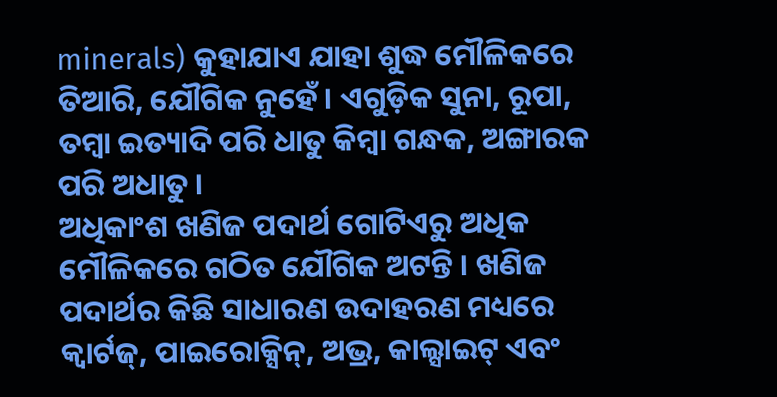minerals) କୁହାଯାଏ ଯାହା ଶୁଦ୍ଧ ମୌଳିକରେ ତିଆରି, ଯୌଗିକ ନୁହେଁ । ଏଗୁଡ଼ିକ ସୁନା, ରୂପା, ତମ୍ବା ଇତ୍ୟାଦି ପରି ଧାତୁ କିମ୍ବା ଗନ୍ଧକ, ଅଙ୍ଗାରକ ପରି ଅଧାତୁ ।
ଅଧିକାଂଶ ଖଣିଜ ପଦାର୍ଥ ଗୋଟିଏରୁ ଅଧିକ ମୌଳିକରେ ଗଠିତ ଯୌଗିକ ଅଟନ୍ତି । ଖଣିଜ ପଦାର୍ଥର କିଛି ସାଧାରଣ ଉଦାହରଣ ମଧ୍ୟରେ କ୍ୱାର୍ଟଜ୍, ପାଇରୋକ୍ସିନ୍, ଅଭ୍ର, କାଲ୍ସାଇଟ୍ ଏବଂ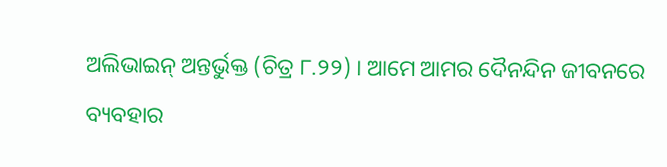ଅଲିଭାଇନ୍ ଅନ୍ତର୍ଭୁକ୍ତ (ଚିତ୍ର ୮.୨୨) । ଆମେ ଆମର ଦୈନନ୍ଦିନ ଜୀବନରେ ବ୍ୟବହାର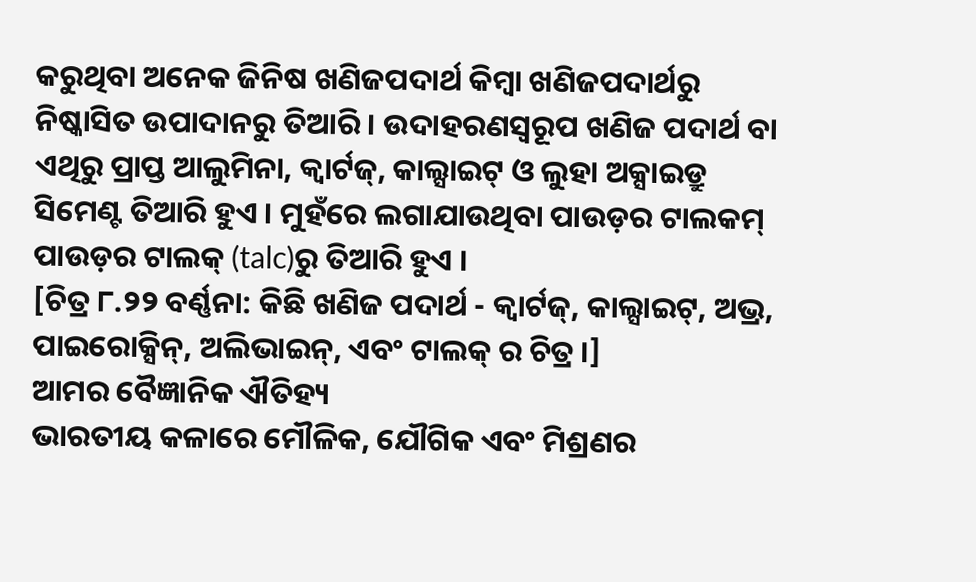କରୁଥିବା ଅନେକ ଜିନିଷ ଖଣିଜପଦାର୍ଥ କିମ୍ବା ଖଣିଜପଦାର୍ଥରୁ ନିଷ୍କାସିତ ଉପାଦାନରୁ ତିଆରି । ଉଦାହରଣସ୍ୱରୂପ ଖଣିଜ ପଦାର୍ଥ ବା ଏଥିରୁ ପ୍ରାପ୍ତ ଆଲୁମିନା, କ୍ୱାର୍ଟଜ୍, କାଲ୍ସାଇଟ୍ ଓ ଲୁହା ଅକ୍ସାଇଡ୍ରୁ ସିମେଣ୍ଟ ତିଆରି ହୁଏ । ମୁହଁରେ ଲଗାଯାଉଥିବା ପାଉଡ଼ର ଟାଲକମ୍ ପାଉଡ଼ର ଟାଲକ୍ (talc)ରୁ ତିଆରି ହୁଏ ।
[ଚିତ୍ର ୮.୨୨ ବର୍ଣ୍ଣନା: କିଛି ଖଣିଜ ପଦାର୍ଥ - କ୍ୱାର୍ଟଜ୍, କାଲ୍ସାଇଟ୍, ଅଭ୍ର, ପାଇରୋକ୍ସିନ୍, ଅଲିଭାଇନ୍, ଏବଂ ଟାଲକ୍ ର ଚିତ୍ର ।]
ଆମର ବୈଜ୍ଞାନିକ ଐତିହ୍ୟ
ଭାରତୀୟ କଳାରେ ମୌଳିକ, ଯୌଗିକ ଏବଂ ମିଶ୍ରଣର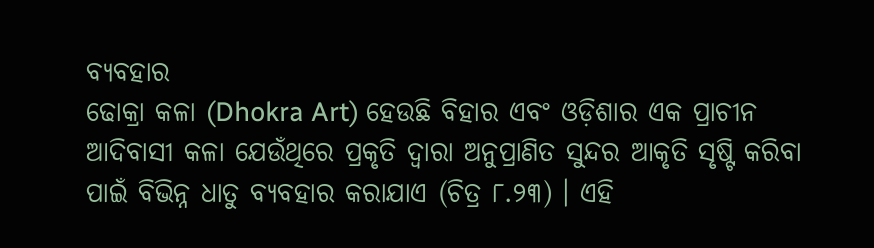ବ୍ୟବହାର
ଢୋକ୍ରା କଳା (Dhokra Art) ହେଉଛି ବିହାର ଏବଂ ଓଡ଼ିଶାର ଏକ ପ୍ରାଚୀନ ଆଦିବାସୀ କଳା ଯେଉଁଥିରେ ପ୍ରକୃତି ଦ୍ୱାରା ଅନୁପ୍ରାଣିତ ସୁନ୍ଦର ଆକୃତି ସୃଷ୍ଟି କରିବା ପାଇଁ ବିଭିନ୍ନ ଧାତୁ ବ୍ୟବହାର କରାଯାଏ (ଚିତ୍ର ୮.୨୩) । ଏହି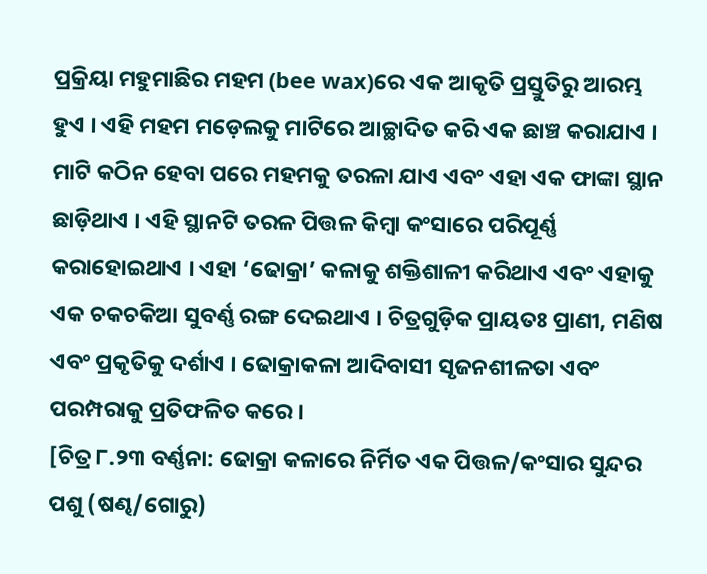ପ୍ରକ୍ରିୟା ମହୁମାଛିର ମହମ (bee wax)ରେ ଏକ ଆକୃତି ପ୍ରସ୍ତୁତିରୁ ଆରମ୍ଭ ହୁଏ । ଏହି ମହମ ମଡ଼େଲକୁ ମାଟିରେ ଆଚ୍ଛାଦିତ କରି ଏକ ଛାଞ୍ଚ କରାଯାଏ । ମାଟି କଠିନ ହେବା ପରେ ମହମକୁ ତରଳା ଯାଏ ଏବଂ ଏହା ଏକ ଫାଙ୍କା ସ୍ଥାନ ଛାଡ଼ିଥାଏ । ଏହି ସ୍ଥାନଟି ତରଳ ପିତ୍ତଳ କିମ୍ବା କଂସାରେ ପରିପୂର୍ଣ୍ଣ କରାହୋଇଥାଏ । ଏହା ‘ଢୋକ୍ରା’ କଳାକୁ ଶକ୍ତିଶାଳୀ କରିଥାଏ ଏବଂ ଏହାକୁ ଏକ ଚକଚକିଆ ସୁବର୍ଣ୍ଣ ରଙ୍ଗ ଦେଇଥାଏ । ଚିତ୍ରଗୁଡ଼ିକ ପ୍ରାୟତଃ ପ୍ରାଣୀ, ମଣିଷ ଏବଂ ପ୍ରକୃତିକୁ ଦର୍ଶାଏ । ଢୋକ୍ରାକଳା ଆଦିବାସୀ ସୃଜନଶୀଳତା ଏବଂ ପରମ୍ପରାକୁ ପ୍ରତିଫଳିତ କରେ ।
[ଚିତ୍ର ୮.୨୩ ବର୍ଣ୍ଣନା: ଢୋକ୍ରା କଳାରେ ନିର୍ମିତ ଏକ ପିତ୍ତଳ/କଂସାର ସୁନ୍ଦର ପଶୁ (ଷଣ୍ଢ/ଗୋରୁ)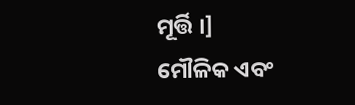ମୂର୍ତ୍ତି ।]
ମୌଳିକ ଏବଂ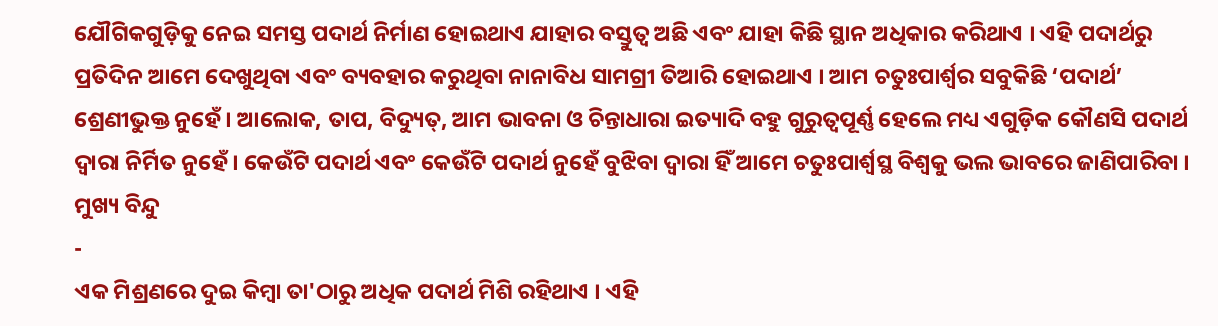ଯୌଗିକଗୁଡ଼ିକୁ ନେଇ ସମସ୍ତ ପଦାର୍ଥ ନିର୍ମାଣ ହୋଇଥାଏ ଯାହାର ବସ୍ତୁତ୍ୱ ଅଛି ଏବଂ ଯାହା କିଛି ସ୍ଥାନ ଅଧିକାର କରିଥାଏ । ଏହି ପଦାର୍ଥରୁ ପ୍ରତିଦିନ ଆମେ ଦେଖୁଥିବା ଏବଂ ବ୍ୟବହାର କରୁଥିବା ନାନାବିଧ ସାମଗ୍ରୀ ତିଆରି ହୋଇଥାଏ । ଆମ ଚତୁଃପାର୍ଶ୍ୱର ସବୁକିଛି ‘ପଦାର୍ଥ’ ଶ୍ରେଣୀଭୁକ୍ତ ନୁହେଁ । ଆଲୋକ, ତାପ, ବିଦ୍ୟୁତ୍, ଆମ ଭାବନା ଓ ଚିନ୍ତାଧାରା ଇତ୍ୟାଦି ବହୁ ଗୁରୁତ୍ୱପୂର୍ଣ୍ଣ ହେଲେ ମଧ୍ୟ ଏଗୁଡ଼ିକ କୌଣସି ପଦାର୍ଥ ଦ୍ୱାରା ନିର୍ମିତ ନୁହେଁ । କେଉଁଟି ପଦାର୍ଥ ଏବଂ କେଉଁଟି ପଦାର୍ଥ ନୁହେଁ ବୁଝିବା ଦ୍ୱାରା ହିଁ ଆମେ ଚତୁଃପାର୍ଶ୍ୱସ୍ଥ ବିଶ୍ୱକୁ ଭଲ ଭାବରେ ଜାଣିପାରିବା ।
ମୁଖ୍ୟ ବିନ୍ଦୁ
-
ଏକ ମିଶ୍ରଣରେ ଦୁଇ କିମ୍ବା ତା'ଠାରୁ ଅଧିକ ପଦାର୍ଥ ମିଶି ରହିଥାଏ । ଏହି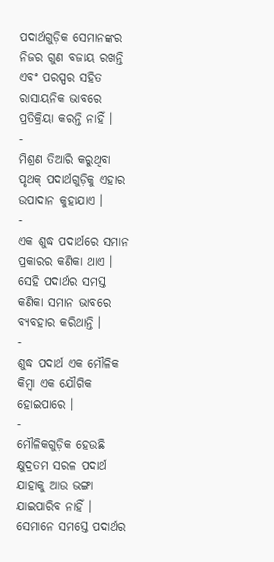ପଦାର୍ଥଗୁଡ଼ିକ ସେମାନଙ୍କର ନିଜର ଗୁଣ ବଜାୟ ରଖନ୍ତି ଏବଂ ପରସ୍ପର ସହିତ ରାସାୟନିକ ଭାବରେ ପ୍ରତିକ୍ରିୟା କରନ୍ତି ନାହିଁ ।
-
ମିଶ୍ରଣ ତିଆରି କରୁଥିବା ପୃଥକ୍ ପଦାର୍ଥଗୁଡ଼ିକୁ ଏହାର ଉପାଦାନ କୁହାଯାଏ ।
-
ଏକ ଶୁଦ୍ଧ ପଦାର୍ଥରେ ସମାନ ପ୍ରକାରର କଣିକା ଥାଏ । ସେହି ପଦାର୍ଥର ସମସ୍ତ କଣିକା ସମାନ ଭାବରେ ବ୍ୟବହାର କରିଥାନ୍ତି ।
-
ଶୁଦ୍ଧ ପଦାର୍ଥ ଏକ ମୌଳିକ କିମ୍ବା ଏକ ଯୌଗିକ ହୋଇପାରେ ।
-
ମୌଳିକଗୁଡ଼ିକ ହେଉଛି କ୍ଷୁଦ୍ରତମ ସରଳ ପଦାର୍ଥ ଯାହାକୁ ଆଉ ଭଙ୍ଗା ଯାଇପାରିବ ନାହିଁ । ସେମାନେ ସମସ୍ତେ ପଦାର୍ଥର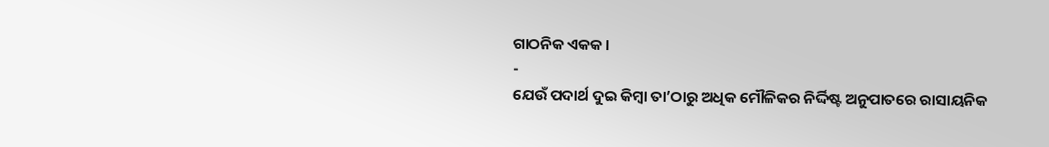ଗାଠନିକ ଏକକ ।
-
ଯେଉଁ ପଦାର୍ଥ ଦୁଇ କିମ୍ବା ତା’ଠାରୁ ଅଧିକ ମୌଳିକର ନିର୍ଦ୍ଦିଷ୍ଟ ଅନୁପାତରେ ରାସାୟନିକ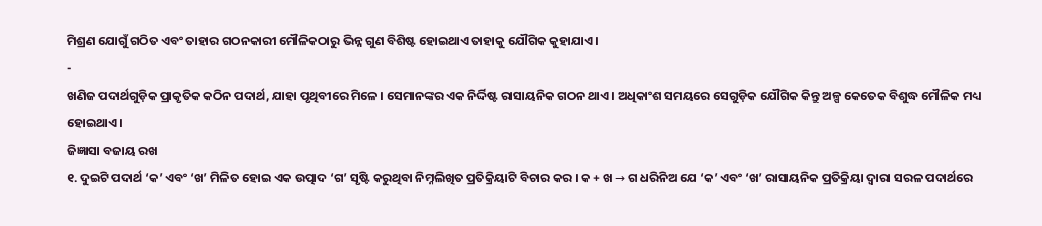ମିଶ୍ରଣ ଯୋଗୁଁ ଗଠିତ ଏବଂ ତାହାର ଗଠନକାରୀ ମୌଳିକଠାରୁ ଭିନ୍ନ ଗୁଣ ବିଶିଷ୍ଟ ହୋଇଥାଏ ତାହାକୁ ଯୌଗିକ କୁହାଯାଏ ।
-
ଖଣିଜ ପଦାର୍ଥଗୁଡ଼ିକ ପ୍ରାକୃତିକ କଠିନ ପଦାର୍ଥ, ଯାହା ପୃଥିବୀରେ ମିଳେ । ସେମାନଙ୍କର ଏକ ନିର୍ଦ୍ଦିଷ୍ଟ ରାସାୟନିକ ଗଠନ ଥାଏ । ଅଧିକାଂଶ ସମୟରେ ସେଗୁଡ଼ିକ ଯୌଗିକ କିନ୍ତୁ ଅଳ୍ପ କେତେକ ବିଶୁଦ୍ଧ ମୌଳିକ ମଧ୍ୟ ହୋଇଥାଏ ।
ଜିଜ୍ଞାସା ବଜାୟ ରଖ
୧. ଦୁଇଟି ପଦାର୍ଥ ‘କ’ ଏବଂ ‘ଖ’ ମିଳିତ ହୋଇ ଏକ ଉତ୍ପାଦ ‘ଗ’ ସୃଷ୍ଟି କରୁଥିବା ନିମ୍ନଲିଖିତ ପ୍ରତିକ୍ରିୟାଟି ବିଚାର କର । କ + ଖ → ଗ ଧରିନିଅ ଯେ ‘କ’ ଏବଂ ‘ଖ’ ରାସାୟନିକ ପ୍ରତିକ୍ରିୟା ଦ୍ୱାରା ସରଳ ପଦାର୍ଥରେ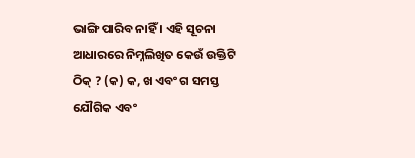ଭାଙ୍ଗି ପାରିବ ନାହିଁ । ଏହି ସୂଚନା ଆଧାରରେ ନିମ୍ନଲିଖିତ କେଉଁ ଉକ୍ତିଟି ଠିକ୍ ? (କ) କ, ଖ ଏବଂ ଗ ସମସ୍ତ ଯୌଗିକ ଏବଂ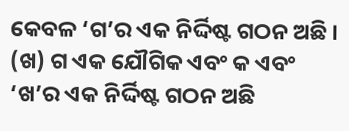କେବଳ ‘ଗ’ର ଏକ ନିର୍ଦ୍ଦିଷ୍ଟ ଗଠନ ଅଛି । (ଖ) ଗ ଏକ ଯୌଗିକ ଏବଂ କ ଏବଂ ‘ଖ’ର ଏକ ନିର୍ଦ୍ଦିଷ୍ଟ ଗଠନ ଅଛି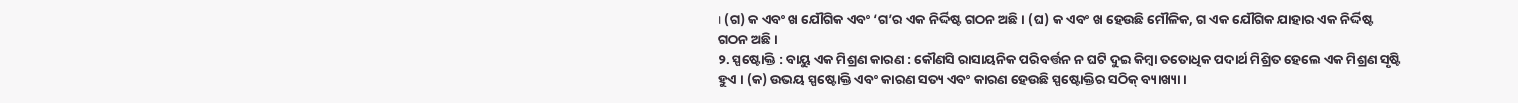। (ଗ) କ ଏବଂ ଖ ଯୌଗିକ ଏବଂ ‘ଗ’ର ଏକ ନିର୍ଦ୍ଦିଷ୍ଟ ଗଠନ ଅଛି । (ଘ) କ ଏବଂ ଖ ହେଉଛି ମୌଳିକ, ଗ ଏକ ଯୌଗିକ ଯାହାର ଏକ ନିର୍ଦ୍ଦିଷ୍ଟ ଗଠନ ଅଛି ।
୨. ସ୍ପଷ୍ଟୋକ୍ତି : ବାୟୁ ଏକ ମିଶ୍ରଣ କାରଣ : କୌଣସି ରାସାୟନିକ ପରିବର୍ତ୍ତନ ନ ଘଟି ଦୁଇ କିମ୍ବା ତତୋଧିକ ପଦାର୍ଥ ମିଶ୍ରିତ ହେଲେ ଏକ ମିଶ୍ରଣ ସୃଷ୍ଟି ହୁଏ । (କ) ଉଭୟ ସ୍ପଷ୍ଟୋକ୍ତି ଏବଂ କାରଣ ସତ୍ୟ ଏବଂ କାରଣ ହେଉଛି ସ୍ପଷ୍ଟୋକ୍ତିର ସଠିକ୍ ବ୍ୟାଖ୍ୟା ।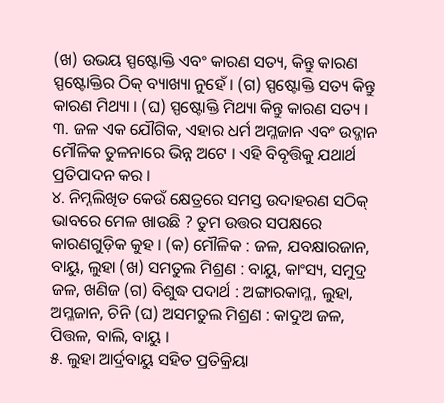(ଖ) ଉଭୟ ସ୍ପଷ୍ଟୋକ୍ତି ଏବଂ କାରଣ ସତ୍ୟ, କିନ୍ତୁ କାରଣ ସ୍ପଷ୍ଟୋକ୍ତିର ଠିକ୍ ବ୍ୟାଖ୍ୟା ନୁହେଁ । (ଗ) ସ୍ପଷ୍ଟୋକ୍ତି ସତ୍ୟ କିନ୍ତୁ କାରଣ ମିଥ୍ୟା । (ଘ) ସ୍ପଷ୍ଟୋକ୍ତି ମିଥ୍ୟା କିନ୍ତୁ କାରଣ ସତ୍ୟ ।
୩. ଜଳ ଏକ ଯୌଗିକ, ଏହାର ଧର୍ମ ଅମ୍ଳଜାନ ଏବଂ ଉଦ୍ଜାନ ମୌଳିକ ତୁଳନାରେ ଭିନ୍ନ ଅଟେ । ଏହି ବିବୃତ୍ତିକୁ ଯଥାର୍ଥ ପ୍ରତିପାଦନ କର ।
୪. ନିମ୍ନଲିଖିତ କେଉଁ କ୍ଷେତ୍ରରେ ସମସ୍ତ ଉଦାହରଣ ସଠିକ୍ ଭାବରେ ମେଳ ଖାଉଛି ? ତୁମ ଉତ୍ତର ସପକ୍ଷରେ କାରଣଗୁଡ଼ିକ କୁହ । (କ) ମୌଳିକ : ଜଳ, ଯବକ୍ଷାରଜାନ, ବାୟୁ, ଲୁହା (ଖ) ସମତୁଲ ମିଶ୍ରଣ : ବାୟୁ, କାଂସ୍ୟ, ସମୁଦ୍ର ଜଳ, ଖଣିଜ (ଗ) ବିଶୁଦ୍ଧ ପଦାର୍ଥ : ଅଙ୍ଗାରକାମ୍ଳ, ଲୁହା, ଅମ୍ଳଜାନ, ଚିନି (ଘ) ଅସମତୁଲ ମିଶ୍ରଣ : କାଦୁଅ ଜଳ, ପିତ୍ତଳ, ବାଲି, ବାୟୁ ।
୫. ଲୁହା ଆର୍ଦ୍ରବାୟୁ ସହିତ ପ୍ରତିକ୍ରିୟା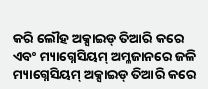କରି ଲୌହ ଅକ୍ସାଇଡ୍ ତିଆରି କରେ ଏବଂ ମ୍ୟାଗ୍ନେସିୟମ୍ ଅମ୍ଳଜାନରେ ଜଳି ମ୍ୟାଗ୍ନେସିୟମ୍ ଅକ୍ସାଇଡ୍ ତିଆରି କରେ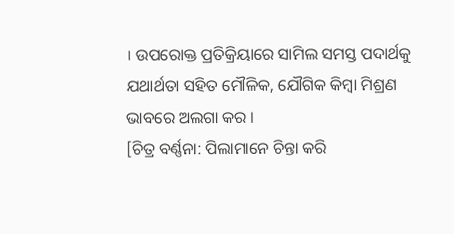। ଉପରୋକ୍ତ ପ୍ରତିକ୍ରିୟାରେ ସାମିଲ ସମସ୍ତ ପଦାର୍ଥକୁ ଯଥାର୍ଥତା ସହିତ ମୌଳିକ, ଯୌଗିକ କିମ୍ବା ମିଶ୍ରଣ ଭାବରେ ଅଲଗା କର ।
[ଚିତ୍ର ବର୍ଣ୍ଣନା: ପିଲାମାନେ ଚିନ୍ତା କରି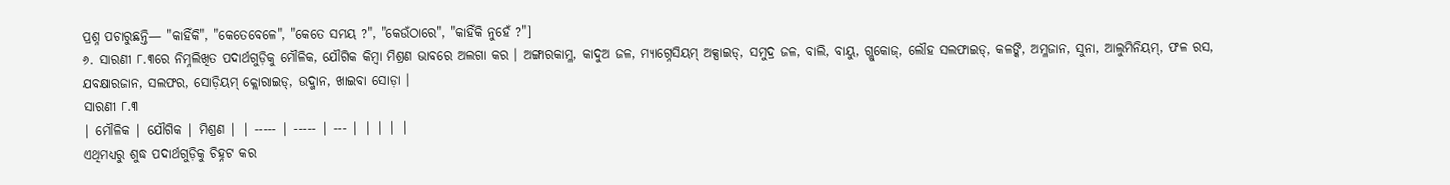ପ୍ରଶ୍ନ ପଚାରୁଛନ୍ତି— "କାହିଁକି", "କେତେବେଳେ", "କେତେ ସମୟ ?", "କେଉଁଠାରେ", "କାହିଁକି ନୁହେଁ ?"]
୬. ସାରଣୀ ୮.୩ରେ ନିମ୍ନଲିଖିତ ପଦାର୍ଥଗୁଡ଼ିକୁ ମୌଳିକ, ଯୌଗିକ କିମ୍ବା ମିଶ୍ରଣ ଭାବରେ ଅଲଗା କର । ଅଙ୍ଗାରକାମ୍ଳ, କାଦୁଅ ଜଳ, ମ୍ୟାଗ୍ନେସିୟମ୍ ଅକ୍ସାଇଡ୍, ସମୁଦ୍ର ଜଳ, ବାଲି, ବାୟୁ, ଗ୍ଲୁକୋଜ୍, ଲୌହ ସଲଫାଇଡ୍, କଳଙ୍କି, ଅମ୍ଳଜାନ, ସୁନା, ଆଲୁମିନିୟମ୍, ଫଳ ରସ, ଯବକ୍ଷାରଜାନ, ସଲଫର, ସୋଡ଼ିୟମ୍ କ୍ଲୋରାଇଡ୍, ଉଦ୍ଜାନ, ଖାଇବା ସୋଡ଼ା ।
ସାରଣୀ ୮.୩
| ମୌଳିକ | ଯୌଗିକ | ମିଶ୍ରଣ | | ----- | ----- | --- | | | | |
ଏଥିମଧ୍ୟରୁ ଶୁଦ୍ଧ ପଦାର୍ଥଗୁଡ଼ିକୁ ଚିହ୍ନଟ କର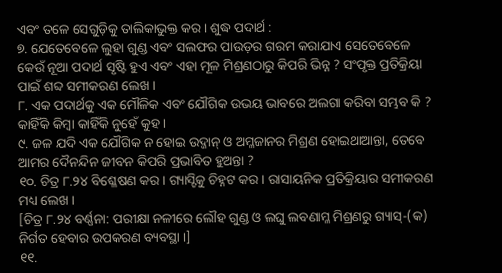ଏବଂ ତଳେ ସେଗୁଡ଼ିକୁ ତାଲିକାଭୁକ୍ତ କର । ଶୁଦ୍ଧ ପଦାର୍ଥ :
୭. ଯେତେବେଳେ ଲୁହା ଗୁଣ୍ଡ ଏବଂ ସଲଫର ପାଉଡ଼ର ଗରମ କରାଯାଏ ସେତେବେଳେ କେଉଁ ନୂଆ ପଦାର୍ଥ ସୃଷ୍ଟି ହୁଏ ଏବଂ ଏହା ମୂଳ ମିଶ୍ରଣଠାରୁ କିପରି ଭିନ୍ନ ? ସଂପୃକ୍ତ ପ୍ରତିକ୍ରିୟା ପାଇଁ ଶବ୍ଦ ସମୀକରଣ ଲେଖ ।
୮. ଏକ ପଦାର୍ଥକୁ ଏକ ମୌଳିକ ଏବଂ ଯୌଗିକ ଉଭୟ ଭାବରେ ଅଲଗା କରିବା ସମ୍ଭବ କି ? କାହିଁକି କିମ୍ବା କାହିଁକି ନୁହେଁ କୁହ ।
୯. ଜଳ ଯଦି ଏକ ଯୌଗିକ ନ ହୋଇ ଉଦ୍ଜାନ୍ ଓ ଅମ୍ଳଜାନର ମିଶ୍ରଣ ହୋଇଥାଆନ୍ତା, ତେବେ ଆମର ଦୈନନ୍ଦିନ ଜୀବନ କିପରି ପ୍ରଭାବିତ ହୁଅନ୍ତା ?
୧୦. ଚିତ୍ର ୮.୨୪ ବିଶ୍ଳେଷଣ କର । ଗ୍ୟାସ୍ଟିକୁ ଚିହ୍ନଟ କର । ରାସାୟନିକ ପ୍ରତିକ୍ରିୟାର ସମୀକରଣ ମଧ୍ୟ ଲେଖ ।
[ଚିତ୍ର ୮.୨୪ ବର୍ଣ୍ଣନା: ପରୀକ୍ଷା ନଳୀରେ ଲୌହ ଗୁଣ୍ଡ ଓ ଲଘୁ ଲବଣାମ୍ଳ ମିଶ୍ରଣରୁ ଗ୍ୟାସ୍-(କ) ନିର୍ଗତ ହେବାର ଉପକରଣ ବ୍ୟବସ୍ଥା ।]
୧୧.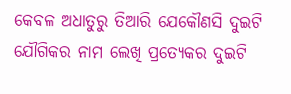କେବଳ ଅଧାତୁରୁ ତିଆରି ଯେକୌଣସି ଦୁଇଟି ଯୌଗିକର ନାମ ଲେଖି ପ୍ରତ୍ୟେକର ଦୁଇଟି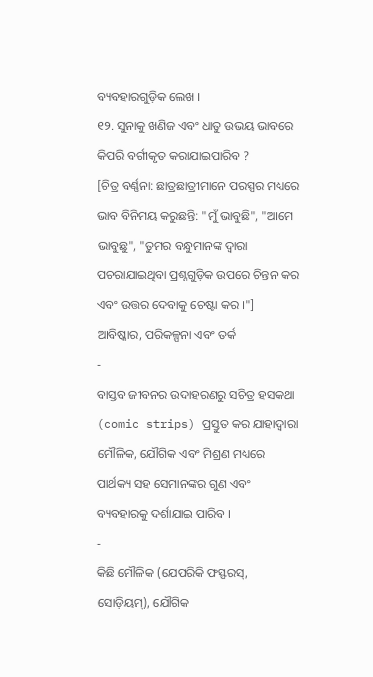ବ୍ୟବହାରଗୁଡ଼ିକ ଲେଖ ।
୧୨. ସୁନାକୁ ଖଣିଜ ଏବଂ ଧାତୁ ଉଭୟ ଭାବରେ କିପରି ବର୍ଗୀକୃତ କରାଯାଇପାରିବ ?
[ଚିତ୍ର ବର୍ଣ୍ଣନା: ଛାତ୍ରଛାତ୍ରୀମାନେ ପରସ୍ପର ମଧ୍ୟରେ ଭାବ ବିନିମୟ କରୁଛନ୍ତି: "ମୁଁ ଭାବୁଛି", "ଆମେ ଭାବୁଛୁ", "ତୁମର ବନ୍ଧୁମାନଙ୍କ ଦ୍ୱାରା ପଚରାଯାଇଥିବା ପ୍ରଶ୍ନଗୁଡ଼ିକ ଉପରେ ଚିନ୍ତନ କର ଏବଂ ଉତ୍ତର ଦେବାକୁ ଚେଷ୍ଟା କର ।"]
ଆବିଷ୍କାର, ପରିକଳ୍ପନା ଏବଂ ତର୍କ
-
ବାସ୍ତବ ଜୀବନର ଉଦାହରଣରୁ ସଚିତ୍ର ହସକଥା (comic strips) ପ୍ରସ୍ତୁତ କର ଯାହାଦ୍ୱାରା ମୌଳିକ, ଯୌଗିକ ଏବଂ ମିଶ୍ରଣ ମଧ୍ୟରେ ପାର୍ଥକ୍ୟ ସହ ସେମାନଙ୍କର ଗୁଣ ଏବଂ ବ୍ୟବହାରକୁ ଦର୍ଶାଯାଇ ପାରିବ ।
-
କିଛି ମୌଳିକ (ଯେପରିକି ଫସ୍ଫରସ୍, ସୋଡ଼ିୟମ୍), ଯୌଗିକ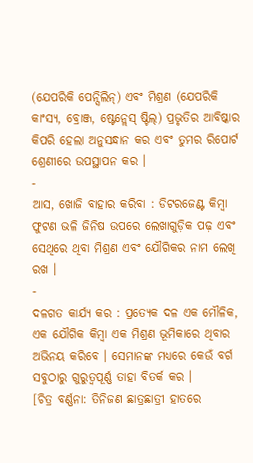(ଯେପରିକି ପେନ୍ସିଲିନ୍) ଏବଂ ମିଶ୍ରଣ (ଯେପରିକି କାଂସ୍ୟ, ବ୍ରୋଞ୍ଜ, ଷ୍ଟେନ୍ଲେସ୍ ଷ୍ଟିଲ୍) ପ୍ରଭୃତିର ଆବିଷ୍କାର କିପରି ହେଲା ଅନୁସନ୍ଧାନ କର ଏବଂ ତୁମର ରିପୋର୍ଟ ଶ୍ରେଣୀରେ ଉପସ୍ଥାପନ କର ।
-
ଆସ, ଖୋଜି ବାହାର କରିବା : ଡିଟରଜେଣ୍ଟ କିମ୍ବା ଫୁଟଣ ଭଳି ଜିନିଷ ଉପରେ ଲେଖାଗୁଡ଼ିକ ପଢ଼ ଏବଂ ସେଥିରେ ଥିବା ମିଶ୍ରଣ ଏବଂ ଯୌଗିକର ନାମ ଲେଖି ରଖ ।
-
ଦଳଗତ କାର୍ଯ୍ୟ କର : ପ୍ରତ୍ୟେକ ଦଳ ଏକ ମୌଳିକ, ଏକ ଯୌଗିକ କିମ୍ବା ଏକ ମିଶ୍ରଣ ଭୂମିକାରେ ଥିବାର ଅଭିନୟ କରିବେ । ସେମାନଙ୍କ ମଧ୍ୟରେ କେଉଁ ବର୍ଗ ସବୁଠାରୁ ଗୁରୁତ୍ୱପୂର୍ଣ୍ଣ ତାହା ବିତର୍କ କର ।
[ଚିତ୍ର ବର୍ଣ୍ଣନା: ତିନିଜଣ ଛାତ୍ରଛାତ୍ରୀ ହାତରେ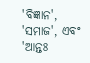'ବିଜ୍ଞାନ', 'ସମାଜ', ଏବଂ 'ଆନ୍ତଃ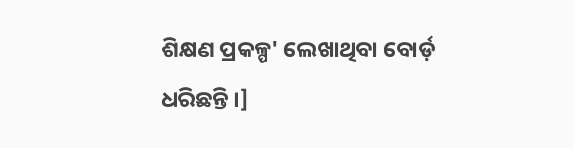ଶିକ୍ଷଣ ପ୍ରକଳ୍ପ' ଲେଖାଥିବା ବୋର୍ଡ଼ ଧରିଛନ୍ତି ।]